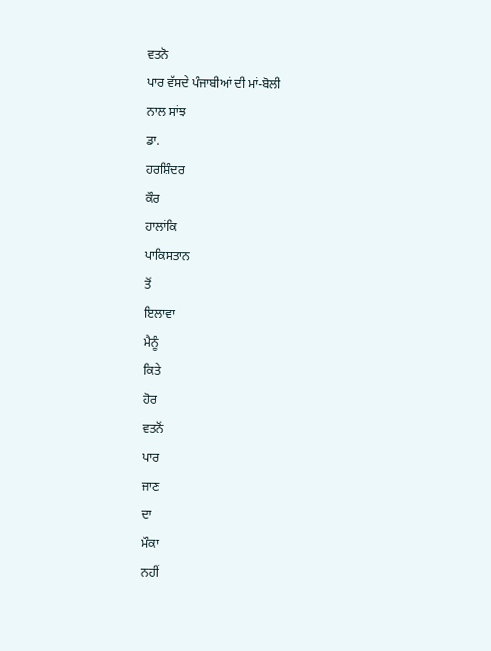ਵਤਨੋ
ਪਾਰ ਵੱਸਦੇ ਪੰਜਾਬੀਆਂ ਦੀ ਮਾਂ-ਬੋਲੀ
ਨਾਲ ਸਾਂਝ
ਡਾ.
ਹਰਸ਼ਿੰਦਰ
ਕੌਰ
ਹਾਲਾਂਕਿ
ਪਾਕਿਸਤਾਨ
ਤੋਂ
ਇਲਾਵਾ
ਮੈਨੂੰ
ਕਿਤੇ
ਹੋਰ
ਵਤਨੋਂ
ਪਾਰ
ਜਾਣ
ਦਾ
ਮੌਕਾ
ਨਹੀਂ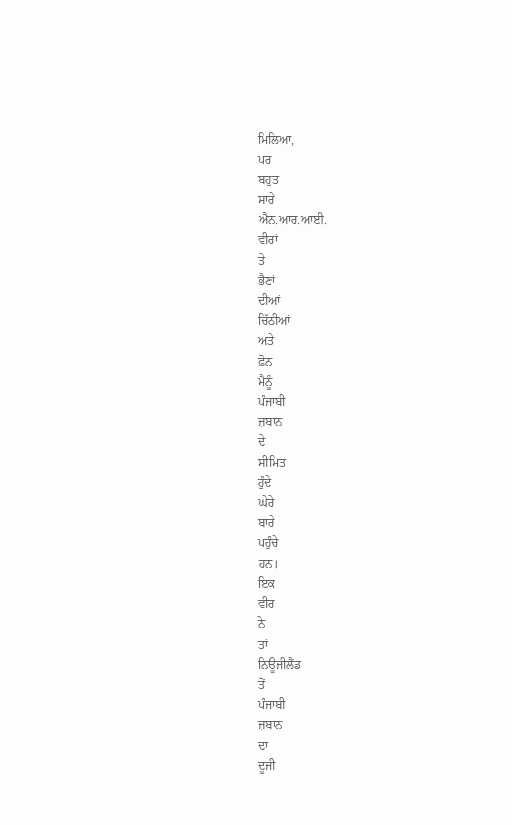ਮਿਲਿਆ,
ਪਰ
ਬਹੁਤ
ਸਾਰੇ
ਐਨ.ਆਰ.ਆਈ.
ਵੀਰਾਂ
ਤੇ
ਭੈਣਾਂ
ਦੀਆਂ
ਚਿੱਠੀਆਂ
ਅਤੇ
ਫ਼ੋਨ
ਮੈਨੂੰ
ਪੰਜਾਬੀ
ਜ਼ਬਾਨ
ਦੇ
ਸੀਮਿਤ
ਹੁੰਦੇ
ਘੇਰੇ
ਬਾਰੇ
ਪਹੁੰਚੇ
ਹਨ।
ਇਕ
ਵੀਰ
ਨੇ
ਤਾਂ
ਨਿਊਜੀਲੈਂਡ
ਤੋਂ
ਪੰਜਾਬੀ
ਜ਼ਬਾਨ
ਦਾ
ਦੂਜੀ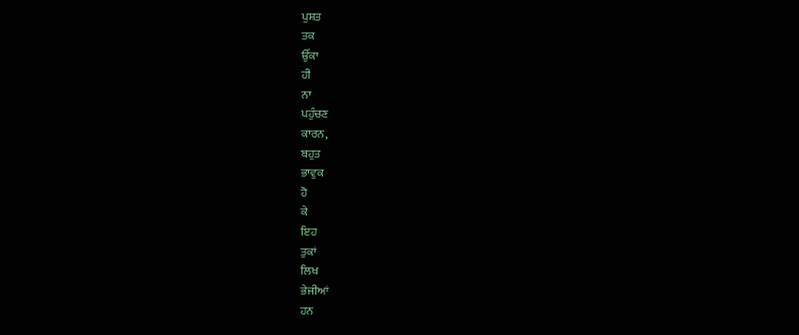ਪੁਸ਼ਤ
ਤਕ
ਉੱਕਾ
ਹੀ
ਨਾ
ਪਹੁੰਚਣ
ਕਾਰਨ,
ਬਹੁਤ
ਭਾਵੁਕ
ਹੋ
ਕੇ
ਇਹ
ਤੁਕਾਂ
ਲਿਖ
ਭੇਜੀਆਂ
ਹਨ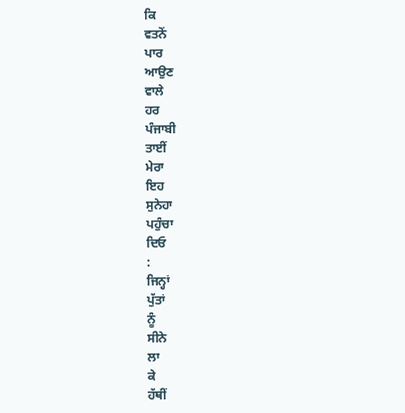ਕਿ
ਵਤਨੋਂ
ਪਾਰ
ਆਉਣ
ਵਾਲੇ
ਹਰ
ਪੰਜਾਬੀ
ਤਾਈਂ
ਮੇਰਾ
ਇਹ
ਸੁਨੇਹਾ
ਪਹੁੰਚਾ
ਦਿਓ
:
ਜਿਨ੍ਹਾਂ
ਪੁੱਤਾਂ
ਨੂੰ
ਸੀਨੇ
ਲਾ
ਕੇ
ਹੱਥੀਂ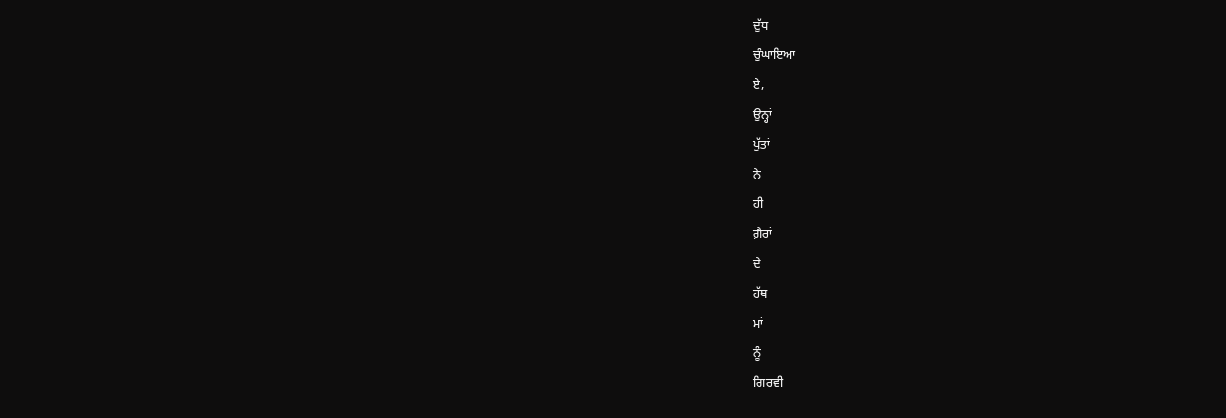ਦੁੱਧ
ਚੁੰਘਾਇਆ
ਏ,
ਉਨ੍ਹਾਂ
ਪੁੱਤਾਂ
ਨੇ
ਹੀ
ਗ਼ੈਰਾਂ
ਦੇ
ਹੱਥ
ਮਾਂ
ਨੂੰ
ਗਿਰਵੀ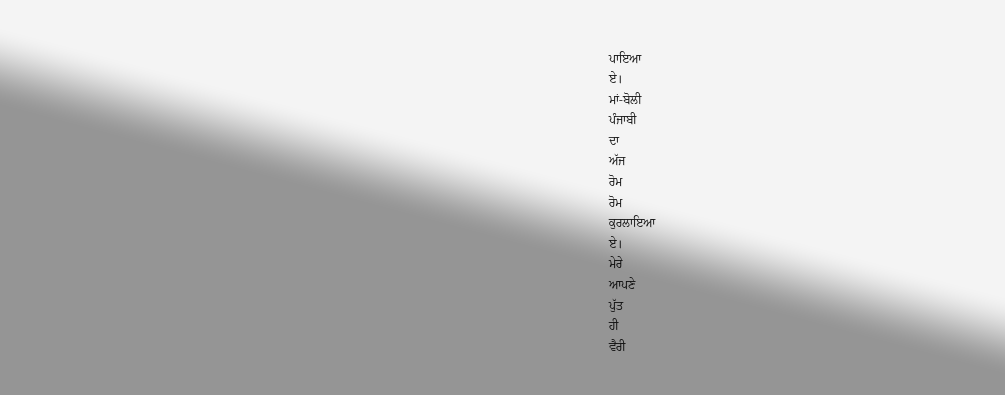ਪਾਇਆ
ਏ।
ਮਾਂ-ਬੋਲੀ
ਪੰਜਾਬੀ
ਦਾ
ਅੱਜ
ਰੋਮ
ਰੋਮ
ਕੁਰਲਾਇਆ
ਏ।
ਮੇਰੇ
ਆਪਣੇ
ਪੁੱਤ
ਹੀ
ਵੈਰੀ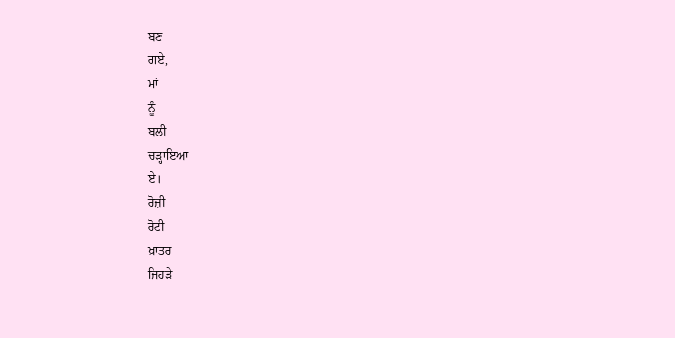ਬਣ
ਗਏ,
ਮਾਂ
ਨੂੰ
ਬਲੀ
ਚੜ੍ਹਾਇਆ
ਏ।
ਰੋਜ਼ੀ
ਰੋਟੀ
ਖ਼ਾਤਰ
ਜਿਹੜੇ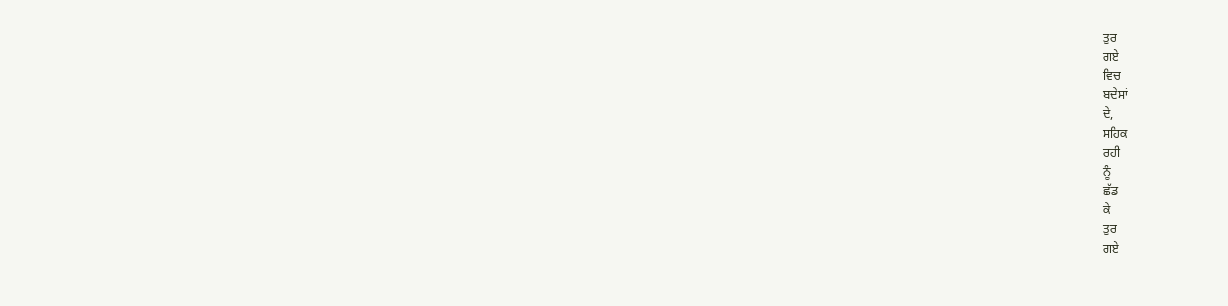ਤੁਰ
ਗਏ
ਵਿਚ
ਬਦੇਸਾਂ
ਦੇ,
ਸਹਿਕ
ਰਹੀ
ਨੂੰ
ਛੱਡ
ਕੇ
ਤੁਰ
ਗਏ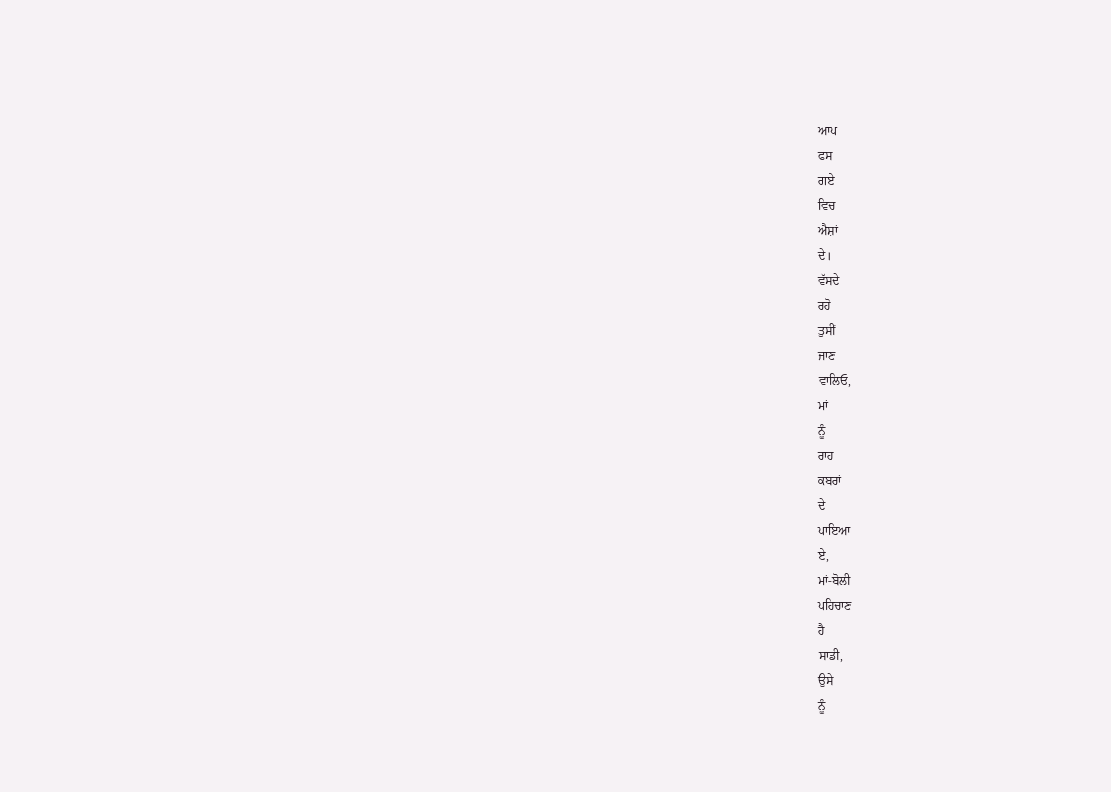ਆਪ
ਫਸ
ਗਏ
ਵਿਚ
ਐਸ਼ਾਂ
ਦੇ।
ਵੱਸਦੇ
ਰਹੋ
ਤੁਸੀਂ
ਜਾਣ
ਵਾਲਿਓ,
ਮਾਂ
ਨੂੰ
ਰਾਹ
ਕਬਰਾਂ
ਦੇ
ਪਾਇਆ
ਏ,
ਮਾਂ-ਬੋਲੀ
ਪਹਿਚਾਣ
ਹੈ
ਸਾਡੀ,
ਉਸੇ
ਨੂੰ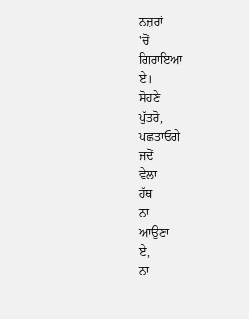ਨਜ਼ਰਾਂ
'ਚੋਂ
ਗਿਰਾਇਆ
ਏ।
ਸੋਹਣੇ
ਪੁੱਤਰੋ,
ਪਛਤਾਓਗੇ
ਜਦੋਂ
ਵੇਲਾ
ਹੱਥ
ਨਾ
ਆਉਣਾ
ਏ,
ਨਾ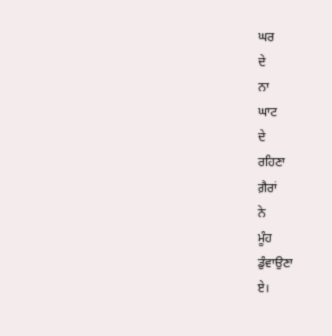ਘਰ
ਦੇ
ਨਾ
ਘਾਟ
ਦੇ
ਰਹਿਣਾ
ਗ਼ੈਰਾਂ
ਨੇ
ਮੂੰਹ
ਡੁੰਵਾਉਣਾ
ਏ।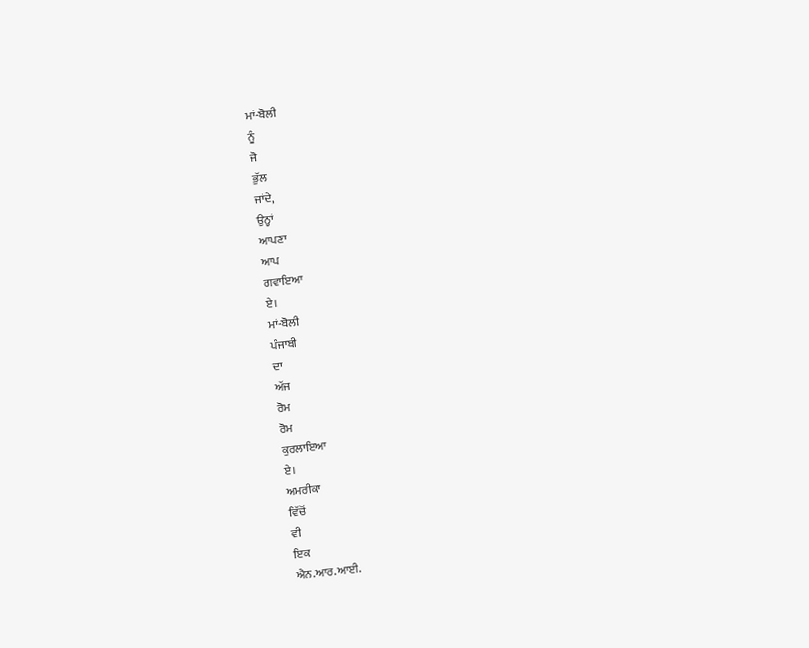ਮਾਂ-ਬੋਲੀ
ਨੂੰ
ਜੋ
ਭੁੱਲ
ਜਾਂਦੇ,
ਉਨ੍ਹਾਂ
ਆਪਣਾ
ਆਪ
ਗਵਾਇਆ
ਏ।
ਮਾਂ-ਬੋਲੀ
ਪੰਜਾਬੀ
ਦਾ
ਅੱਜ
ਰੋਮ
ਰੋਮ
ਕੁਰਲਾਇਆ
ਏ।
ਅਮਰੀਕਾ
ਵਿੱਚੋਂ
ਵੀ
ਇਕ
ਐਨ.ਆਰ.ਆਈ.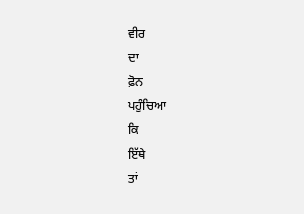ਵੀਰ
ਦਾ
ਫ਼ੋਨ
ਪਹੁੰਚਿਆ
ਕਿ
ਇੱਥੇ
ਤਾਂ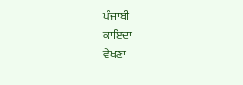ਪੰਜਾਬੀ
ਕਾਇਦਾ
ਵੇਖਣਾ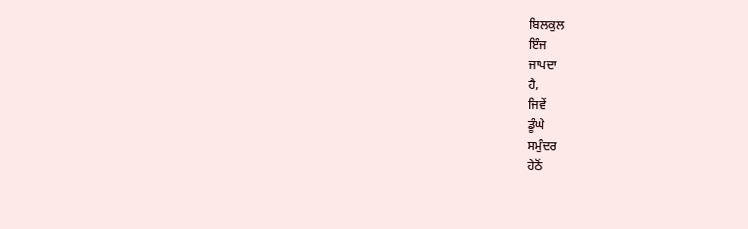ਬਿਲਕੁਲ
ਇੰਜ
ਜਾਪਦਾ
ਹੈ,
ਜਿਵੇਂ
ਡੂੰਘੇ
ਸਮੁੰਦਰ
ਹੇਠੋਂ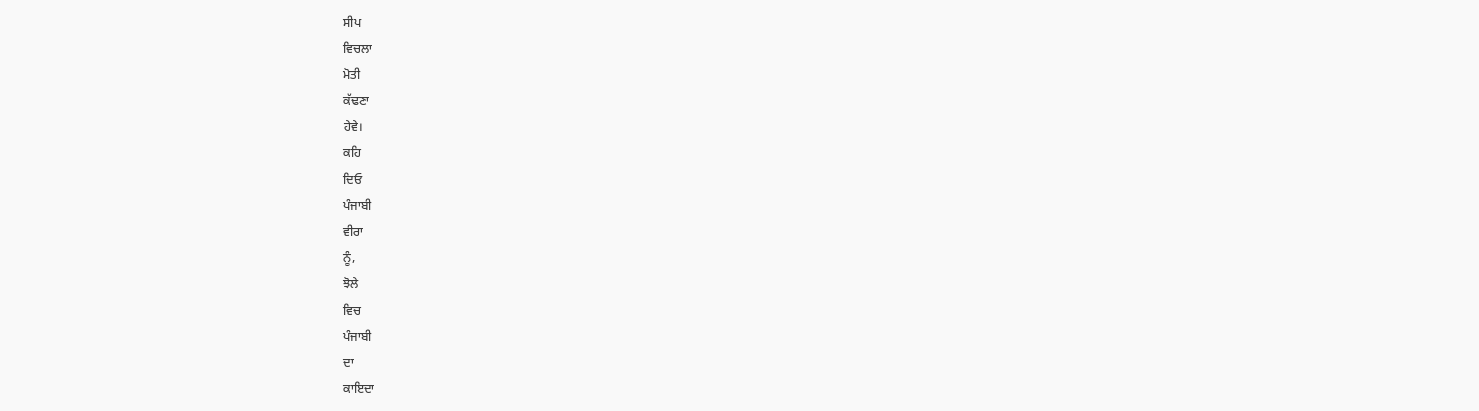ਸੀਪ
ਵਿਚਲਾ
ਮੋਤੀ
ਕੱਢਣਾ
ਹੇਵੇ।
ਕਹਿ
ਦਿਓ
ਪੰਜਾਬੀ
ਵੀਰਾ
ਨੂੰ,
ਝੋਲੇ
ਵਿਚ
ਪੰਜਾਬੀ
ਦਾ
ਕਾਇਦਾ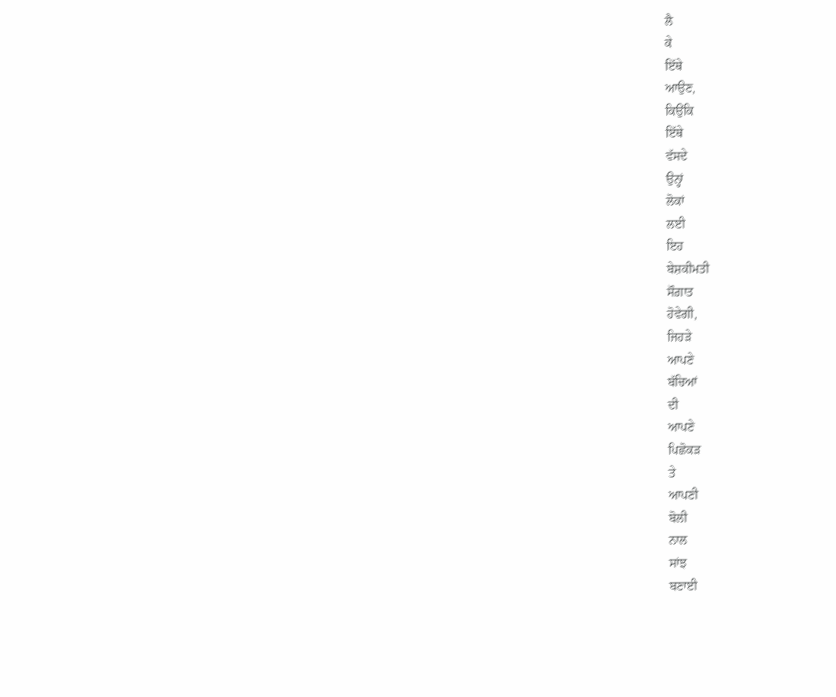ਲੈ
ਕੇ
ਇੱਥੇ
ਆਉਣ,
ਕਿਉਂਕਿ
ਇੱਥੇ
ਵੱਸਦੇ
ਉਨ੍ਹਾਂ
ਲੋਕਾਂ
ਲਈ
ਇਹ
ਬੇਸ਼ਕੀਮਤੀ
ਸੌਗ਼ਾਤ
ਹੋਵੇਗੀ,
ਜਿਹੜੇ
ਆਪਣੇ
ਬੱਚਿਆਂ
ਦੀ
ਆਪਣੇ
ਪਿਛੋਕੜ
ਤੇ
ਆਪਣੀ
ਬੋਲੀ
ਨਾਲ
ਸਾਂਝ
ਬਣਾਈ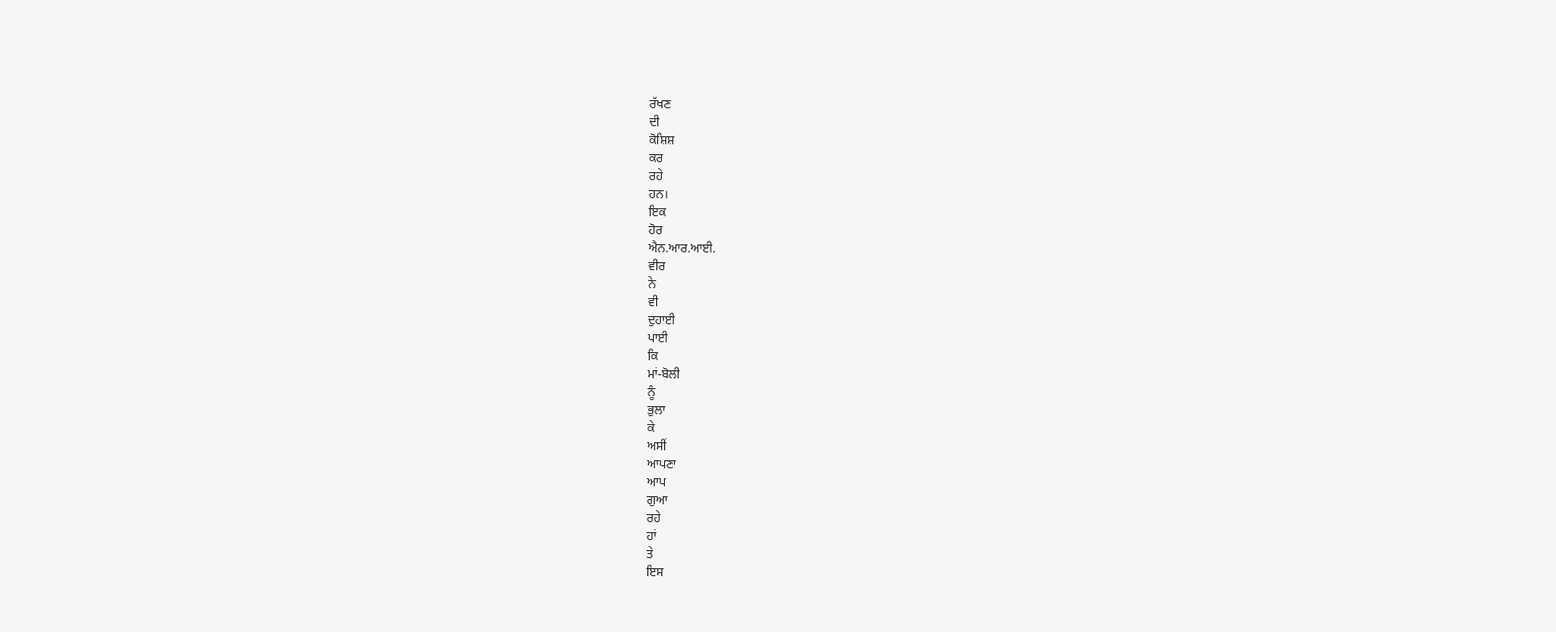ਰੱਖਣ
ਦੀ
ਕੋਸ਼ਿਸ਼
ਕਰ
ਰਹੇ
ਹਨ।
ਇਕ
ਹੋਰ
ਐਨ.ਆਰ.ਆਈ.
ਵੀਰ
ਨੇ
ਵੀ
ਦੁਹਾਈ
ਪਾਈ
ਕਿ
ਮਾਂ-ਬੋਲੀ
ਨੂੰ
ਭੁਲਾ
ਕੇ
ਅਸੀਂ
ਆਪਣਾ
ਆਪ
ਗੁਆ
ਰਹੇ
ਹਾਂ
ਤੇ
ਇਸ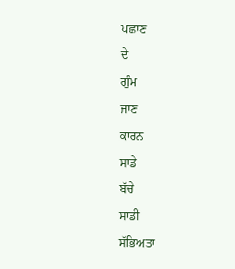ਪਛਾਣ
ਦੇ
ਗੁੰਮ
ਜਾਣ
ਕਾਰਨ
ਸਾਡੇ
ਬੱਚੇ
ਸਾਡੀ
ਸੱਭਿਅਤਾ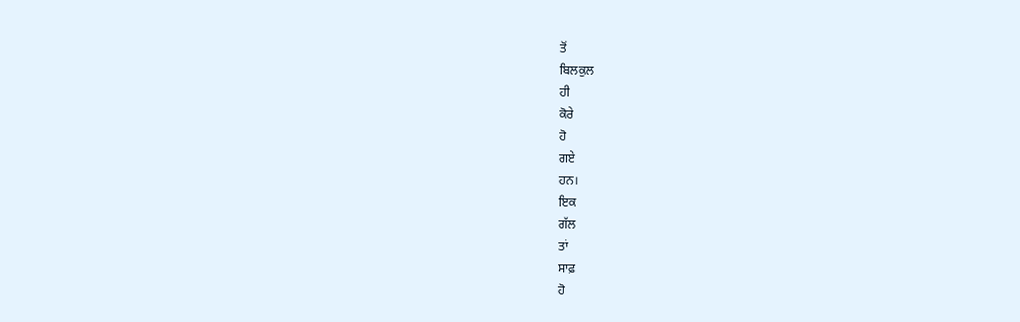ਤੋਂ
ਬਿਲਕੁਲ
ਹੀ
ਕੋਰੇ
ਹੋ
ਗਏ
ਹਨ।
ਇਕ
ਗੱਲ
ਤਾਂ
ਸਾਫ਼
ਹੋ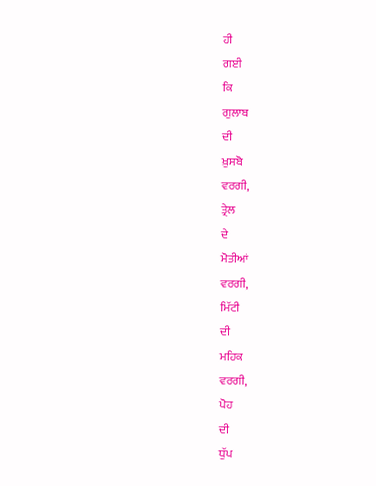ਹੀ
ਗਈ
ਕਿ
ਗੁਲਾਬ
ਦੀ
ਖ਼ੁਸਬੋ
ਵਰਗੀ,
ਤ੍ਰੇਲ
ਦੇ
ਮੋਤੀਆਂ
ਵਰਗੀ,
ਮਿੱਟੀ
ਦੀ
ਮਹਿਕ
ਵਰਗੀ,
ਪੋਹ
ਦੀ
ਧੁੱਪ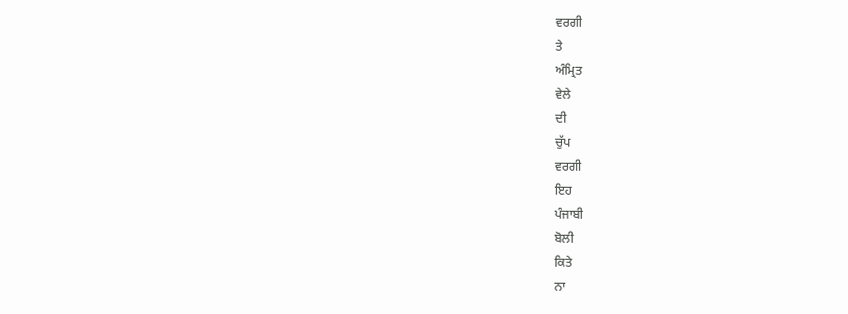ਵਰਗੀ
ਤੇ
ਅੰਮ੍ਰਿਤ
ਵੇਲੇ
ਦੀ
ਚੁੱਪ
ਵਰਗੀ
ਇਹ
ਪੰਜਾਬੀ
ਬੋਲੀ
ਕਿਤੇ
ਨਾ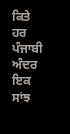ਕਿਤੇ
ਹਰ
ਪੰਜਾਬੀ
ਅੰਦਰ
ਇਕ
ਸਾਂਝ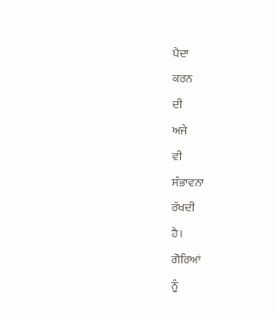ਪੈਦਾ
ਕਰਨ
ਦੀ
ਅਜੇ
ਵੀ
ਸੰਭਾਵਨਾ
ਰੱਖਦੀ
ਹੈ।
ਗੋਰਿਆਂ
ਨੂੰ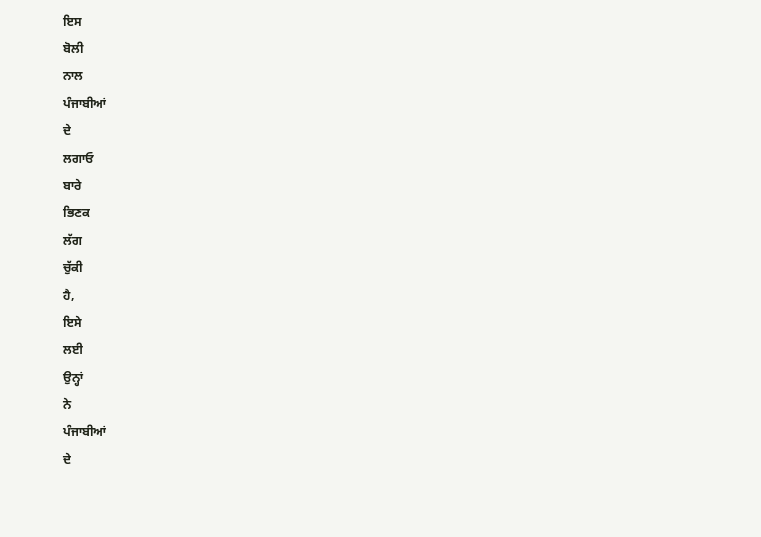ਇਸ
ਬੋਲੀ
ਨਾਲ
ਪੰਜਾਬੀਆਂ
ਦੇ
ਲਗਾਓ
ਬਾਰੇ
ਭਿਣਕ
ਲੱਗ
ਚੁੱਕੀ
ਹੈ,
ਇਸੇ
ਲਈ
ਉਨ੍ਹਾਂ
ਨੇ
ਪੰਜਾਬੀਆਂ
ਦੇ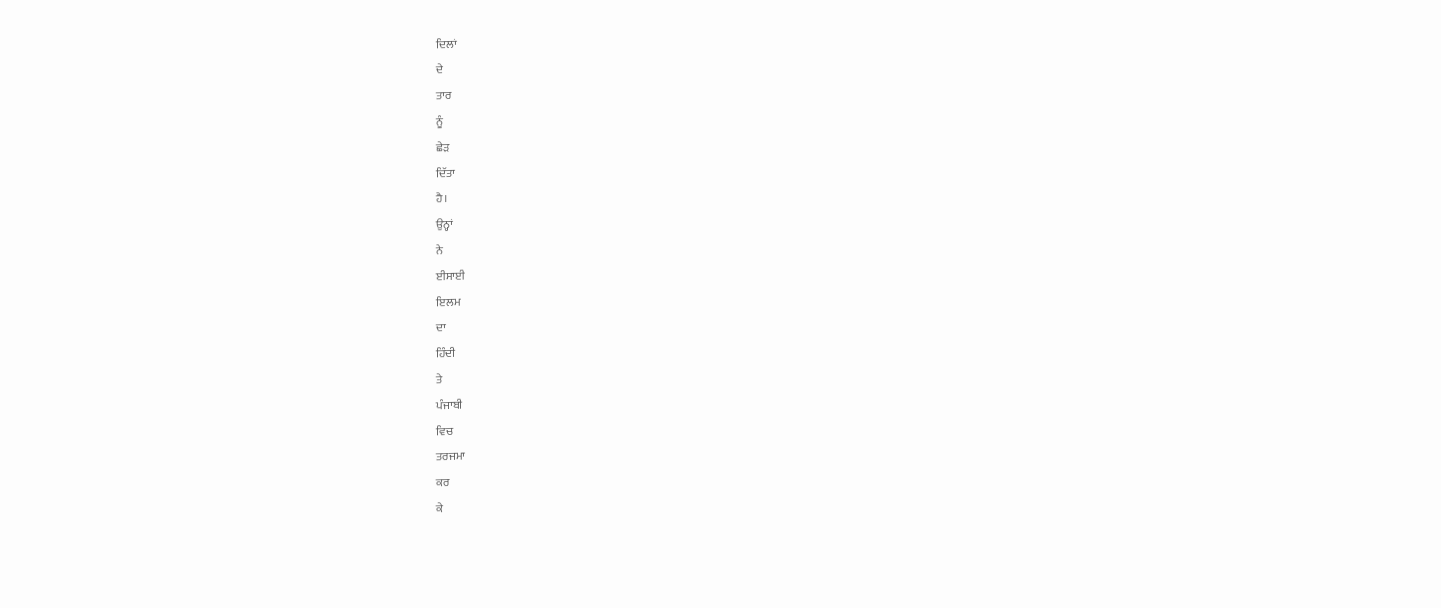ਦਿਲਾਂ
ਦੇ
ਤਾਰ
ਨੂੰ
ਛੇੜ
ਦਿੱਤਾ
ਹੈ।
ਉਨ੍ਹਾਂ
ਨੇ
ਈਸਾਈ
ਇਲਮ
ਦਾ
ਹਿੰਦੀ
ਤੇ
ਪੰਜਾਬੀ
ਵਿਚ
ਤਰਜਮਾ
ਕਰ
ਕੇ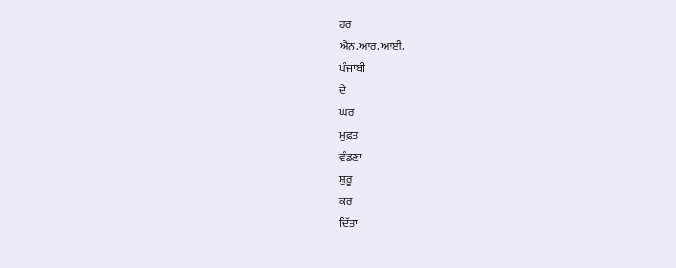ਹਰ
ਐਨ.ਆਰ.ਆਈ.
ਪੰਜਾਬੀ
ਦੇ
ਘਰ
ਮੁਫ਼ਤ
ਵੰਡਣਾ
ਸ਼ੁਰੂ
ਕਰ
ਦਿੱਤਾ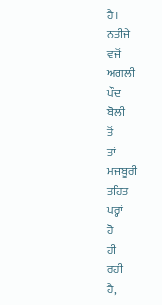ਹੈ।
ਨਤੀਜੇ
ਵਜੋਂ
ਅਗਲੀ
ਪੌਦ
ਬੋਲੀ
ਤੋਂ
ਤਾਂ
ਮਜਬੂਰੀ
ਤਹਿਤ
ਪਰ੍ਹਾਂ
ਹੋ
ਹੀ
ਰਹੀ
ਹੈ,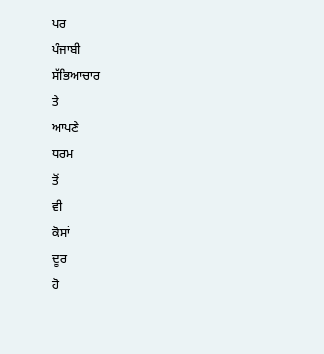ਪਰ
ਪੰਜਾਬੀ
ਸੱਭਿਆਚਾਰ
ਤੇ
ਆਪਣੇ
ਧਰਮ
ਤੋਂ
ਵੀ
ਕੋਸਾਂ
ਦੂਰ
ਹੋ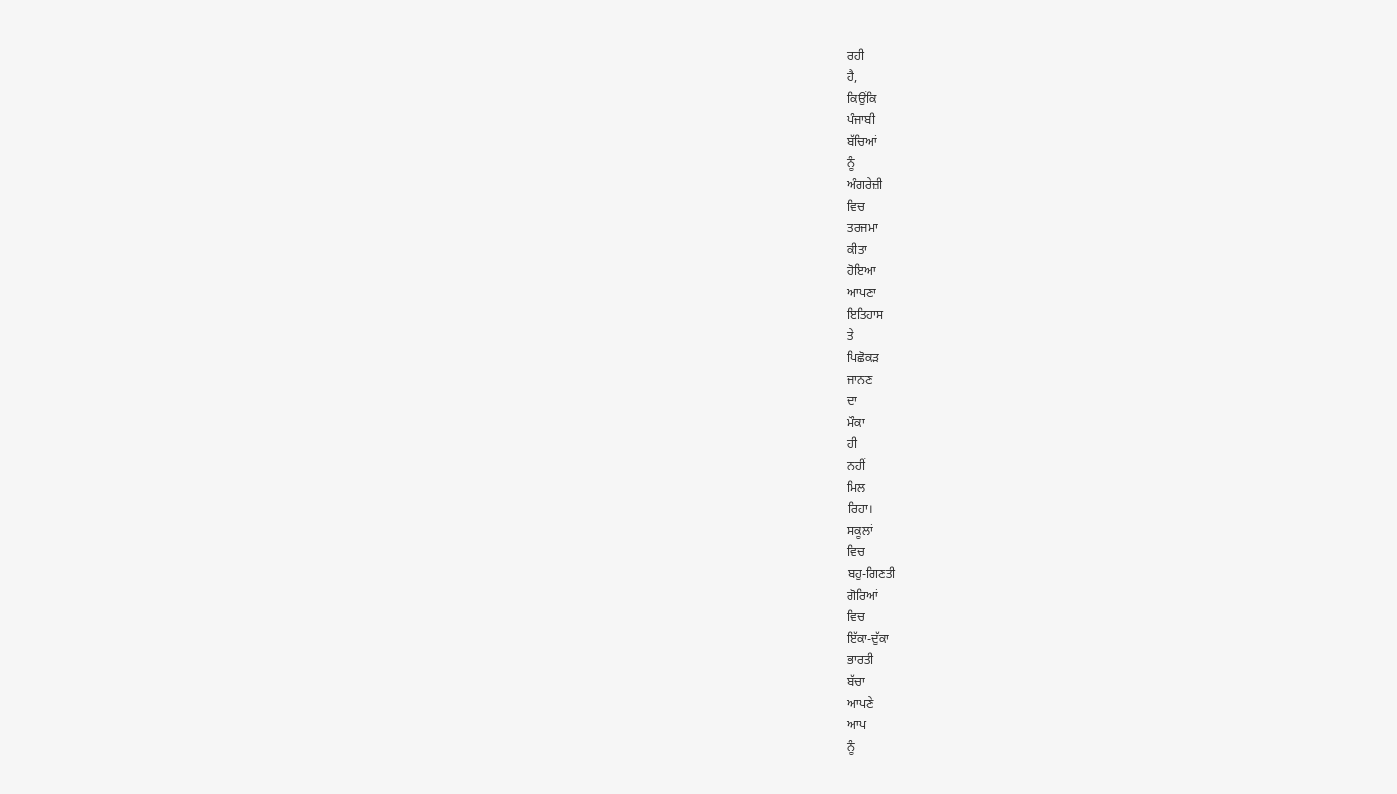ਰਹੀ
ਹੈ,
ਕਿਉਂਕਿ
ਪੰਜਾਬੀ
ਬੱਚਿਆਂ
ਨੂੰ
ਅੰਗਰੇਜ਼ੀ
ਵਿਚ
ਤਰਜਮਾ
ਕੀਤਾ
ਹੋਇਆ
ਆਪਣਾ
ਇਤਿਹਾਸ
ਤੇ
ਪਿਛੋਕੜ
ਜਾਨਣ
ਦਾ
ਮੌਕਾ
ਹੀ
ਨਹੀਂ
ਮਿਲ
ਰਿਹਾ।
ਸਕੂਲਾਂ
ਵਿਚ
ਬਹੁ-ਗਿਣਤੀ
ਗੋਰਿਆਂ
ਵਿਚ
ਇੱਕਾ-ਦੁੱਕਾ
ਭਾਰਤੀ
ਬੱਚਾ
ਆਪਣੇ
ਆਪ
ਨੂੰ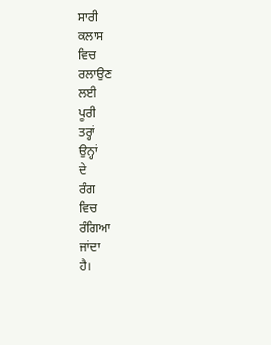ਸਾਰੀ
ਕਲਾਸ
ਵਿਚ
ਰਲਾਉਣ
ਲਈ
ਪੂਰੀ
ਤਰ੍ਹਾਂ
ਉਨ੍ਹਾਂ
ਦੇ
ਰੰਗ
ਵਿਚ
ਰੰਗਿਆ
ਜਾਂਦਾ
ਹੈ।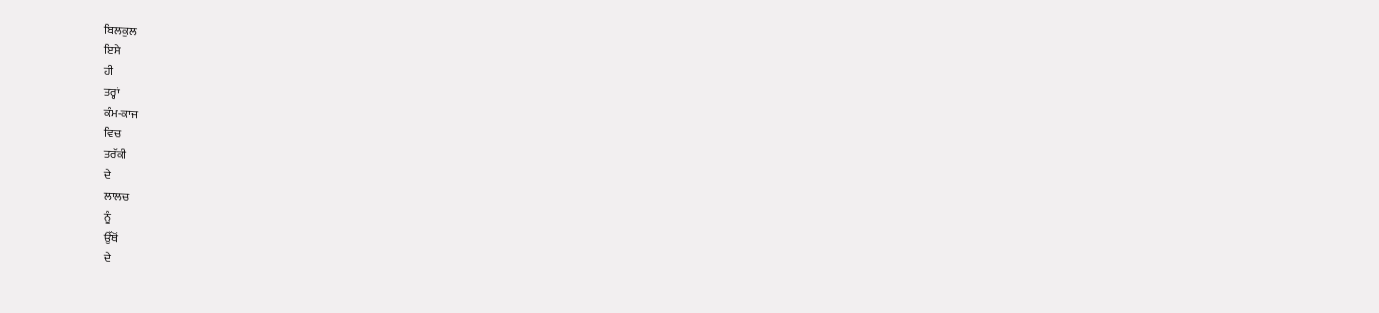ਬਿਲਕੁਲ
ਇਸੇ
ਹੀ
ਤਰ੍ਹਾਂ
ਕੰਮ-ਕਾਜ
ਵਿਚ
ਤਰੱਕੀ
ਦੇ
ਲਾਲਚ
ਨੂੰ
ਉੱਥੋਂ
ਦੇ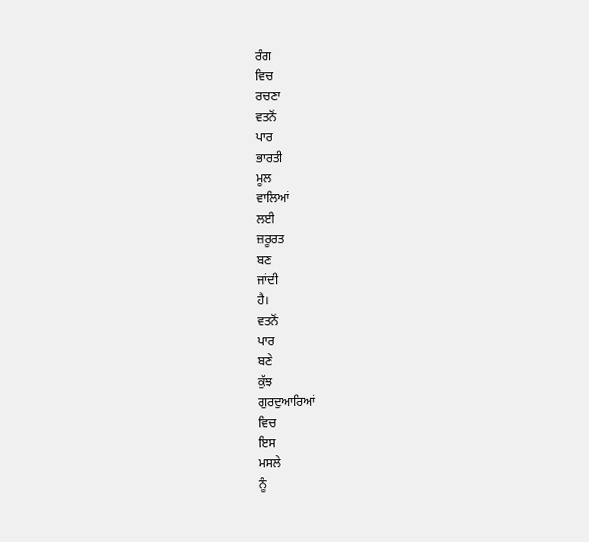ਰੰਗ
ਵਿਚ
ਰਚਣਾ
ਵਤਨੋਂ
ਪਾਰ
ਭਾਰਤੀ
ਮੂਲ
ਵਾਲਿਆਂ
ਲਈ
ਜ਼ਰੂਰਤ
ਬਣ
ਜਾਂਦੀ
ਹੈ।
ਵਤਨੋਂ
ਪਾਰ
ਬਣੇ
ਕੁੱਝ
ਗੁਰਦੁਆਰਿਆਂ
ਵਿਚ
ਇਸ
ਮਸਲੇ
ਨੂੰ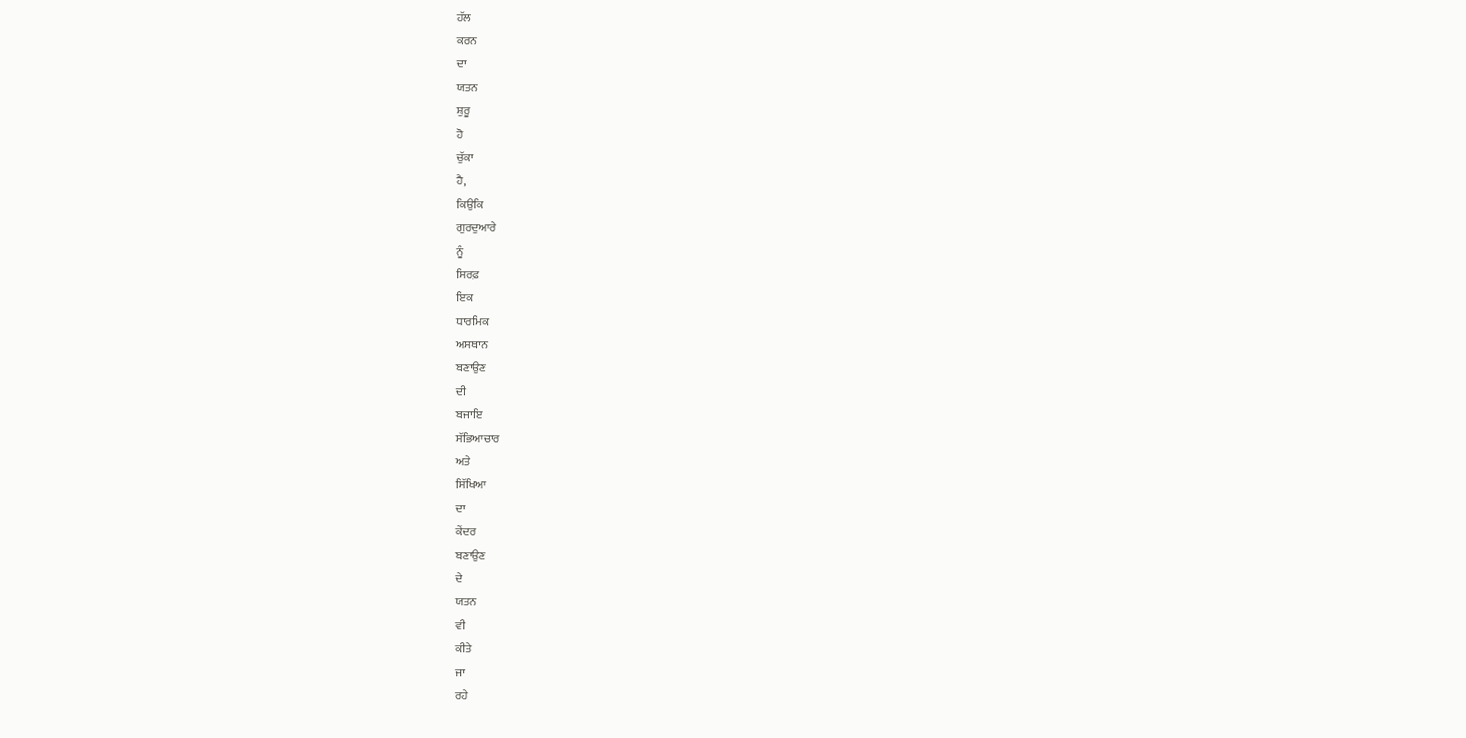ਹੱਲ
ਕਰਨ
ਦਾ
ਯਤਨ
ਸ਼ੁਰੂ
ਹੋ
ਚੁੱਕਾ
ਹੈ,
ਕਿਉਕਿ
ਗੁਰਦੁਆਰੇ
ਨੂੰ
ਸਿਰਫ਼
ਇਕ
ਧਾਰਮਿਕ
ਅਸਥਾਨ
ਬਣਾਉਣ
ਦੀ
ਬਜਾਇ
ਸੱਭਿਆਚਾਰ
ਅਤੇ
ਸਿੱਖਿਆ
ਦਾ
ਕੇਂਦਰ
ਬਣਾਉਣ
ਦੇ
ਯਤਨ
ਵੀ
ਕੀਤੇ
ਜਾ
ਰਹੇ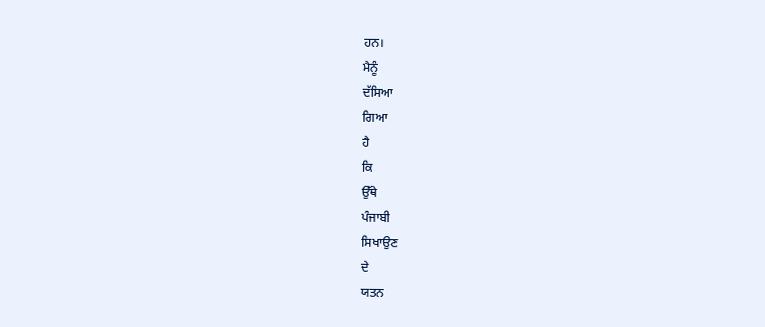ਹਨ।
ਮੈਨੂੰ
ਦੱਸਿਆ
ਗਿਆ
ਹੈ
ਕਿ
ਉੱਥੇ
ਪੰਜਾਬੀ
ਸਿਖਾਉਣ
ਦੇ
ਯਤਨ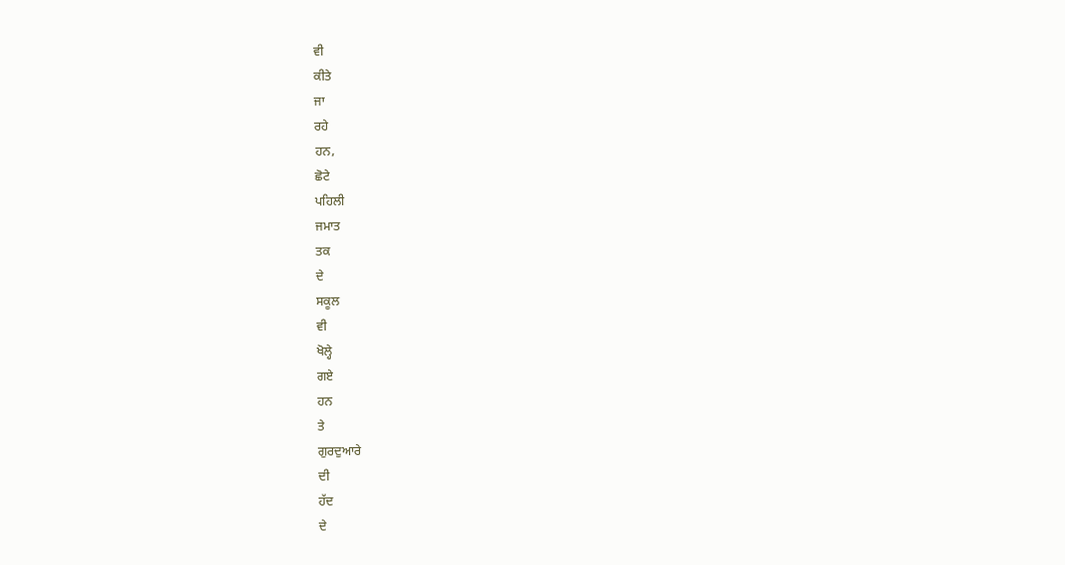ਵੀ
ਕੀਤੇ
ਜਾ
ਰਹੇ
ਹਨ,
ਛੋਟੇ
ਪਹਿਲੀ
ਜਮਾਤ
ਤਕ
ਦੇ
ਸਕੂਲ
ਵੀ
ਖੋਲ੍ਹੇ
ਗਏ
ਹਨ
ਤੇ
ਗੁਰਦੁਆਰੇ
ਦੀ
ਹੱਦ
ਦੇ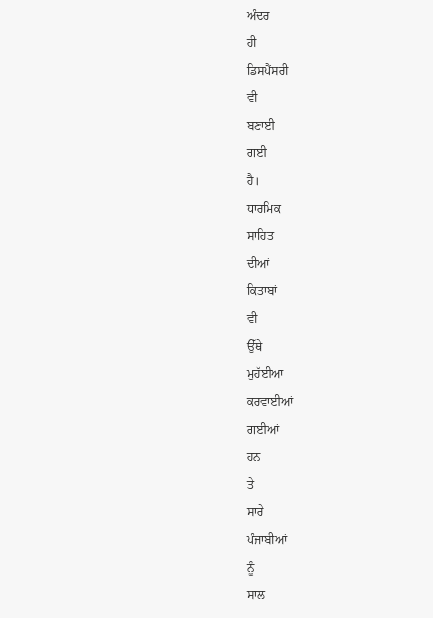ਅੰਦਰ
ਹੀ
ਡਿਸਪੈਂਸਰੀ
ਵੀ
ਬਣਾਈ
ਗਈ
ਹੈ।
ਧਾਰਮਿਕ
ਸਾਹਿਤ
ਦੀਆਂ
ਕਿਤਾਬਾਂ
ਵੀ
ਉੱਥੇ
ਮੁਹੱਈਆ
ਕਰਵਾਈਆਂ
ਗਈਆਂ
ਹਨ
ਤੇ
ਸਾਰੇ
ਪੰਜਾਬੀਆਂ
ਨੂੰ
ਸਾਲ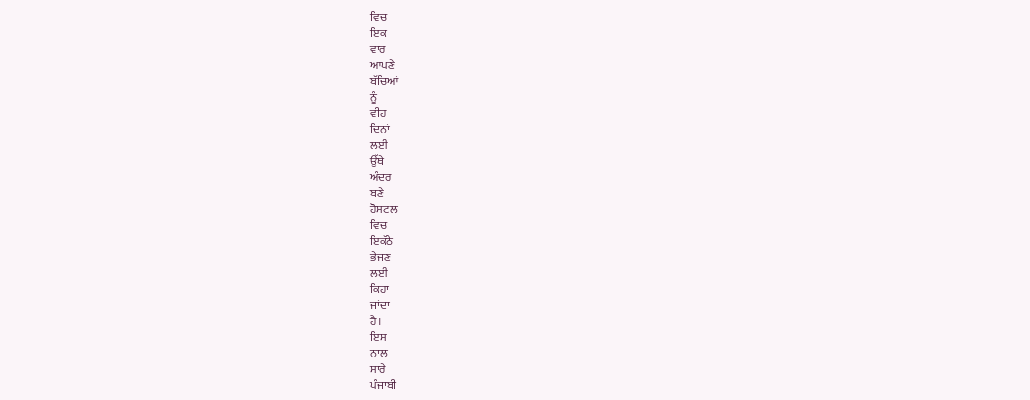ਵਿਚ
ਇਕ
ਵਾਰ
ਆਪਣੇ
ਬੱਚਿਆਂ
ਨੂੰ
ਵੀਹ
ਦਿਨਾਂ
ਲਈ
ਉੱਥੇ
ਅੰਦਰ
ਬਣੇ
ਹੋਸਟਲ
ਵਿਚ
ਇਕੱਠੇ
ਭੇਜਣ
ਲਈ
ਕਿਹਾ
ਜਾਂਦਾ
ਹੈ।
ਇਸ
ਨਾਲ
ਸਾਰੇ
ਪੰਜਾਬੀ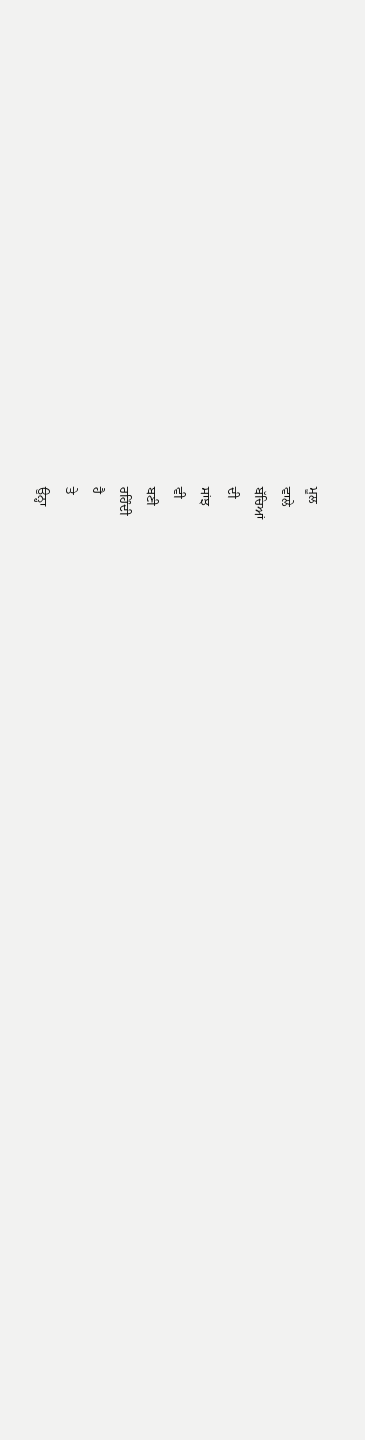ਮੂਲ
ਵਾਲੇ
ਬੱਚਿਆਂ
ਦੀ
ਸਾਂਝ
ਵੀ
ਬਣੀ
ਰਹਿੰਦੀ
ਹੈ
ਤੇ
ਉਨ੍ਹਾ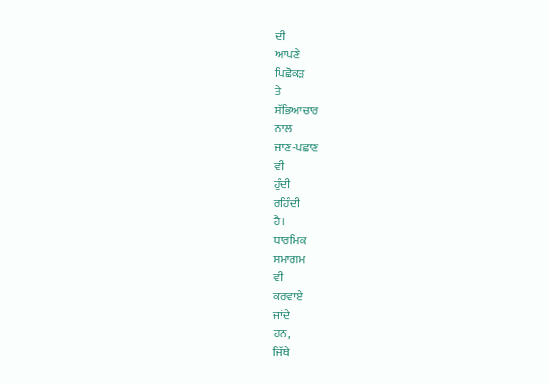ਦੀ
ਆਪਣੇ
ਪਿਛੋਕੜ
ਤੇ
ਸੱਭਿਆਚਾਰ
ਨਾਲ
ਜਾਣ-ਪਛਾਣ
ਵੀ
ਹੁੰਦੀ
ਰਹਿੰਦੀ
ਹੈ।
ਧਾਰਮਿਕ
ਸਮਾਗਮ
ਵੀ
ਕਰਵਾਏ
ਜਾਂਦੇ
ਹਨ,
ਜਿੱਥੇ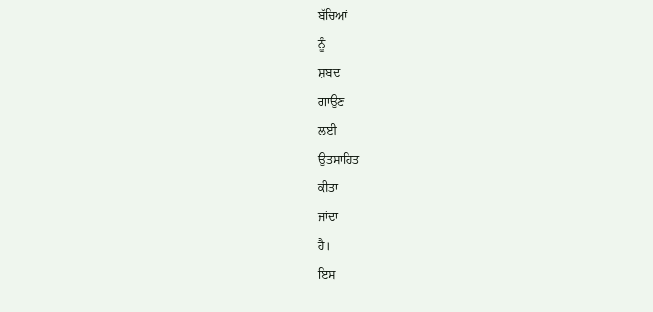ਬੱਚਿਆਂ
ਨੂੰ
ਸ਼ਬਦ
ਗਾਉਣ
ਲਈ
ਉਤਸਾਹਿਤ
ਕੀਤਾ
ਜਾਂਦਾ
ਹੈ।
ਇਸ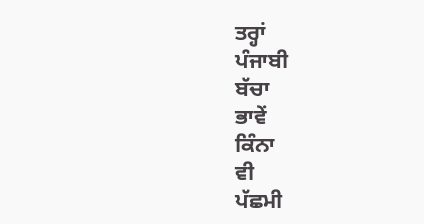ਤਰ੍ਹਾਂ
ਪੰਜਾਬੀ
ਬੱਚਾ
ਭਾਵੇਂ
ਕਿੰਨਾ
ਵੀ
ਪੱਛਮੀ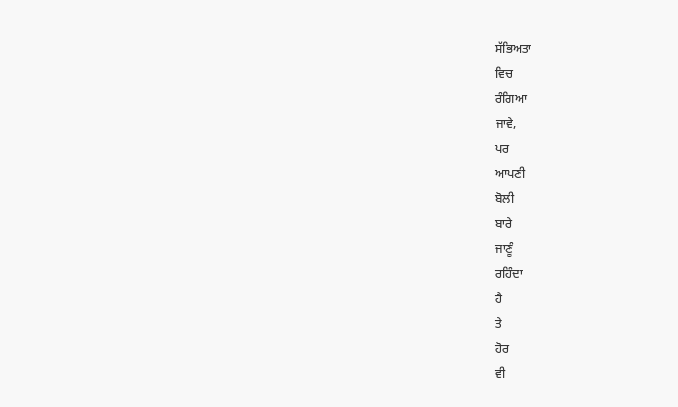ਸੱਭਿਅਤਾ
ਵਿਚ
ਰੰਗਿਆ
ਜਾਵੇ,
ਪਰ
ਆਪਣੀ
ਬੋਲੀ
ਬਾਰੇ
ਜਾਣੂੰ
ਰਹਿੰਦਾ
ਹੈ
ਤੇ
ਹੋਰ
ਵੀ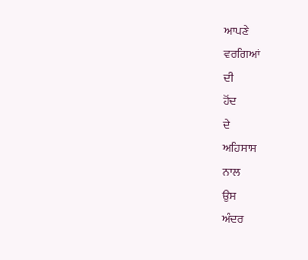ਆਪਣੇ
ਵਰਗਿਆਂ
ਦੀ
ਹੋਂਦ
ਦੇ
ਅਹਿਸਾਸ
ਨਾਲ
ਉਸ
ਅੰਦਰ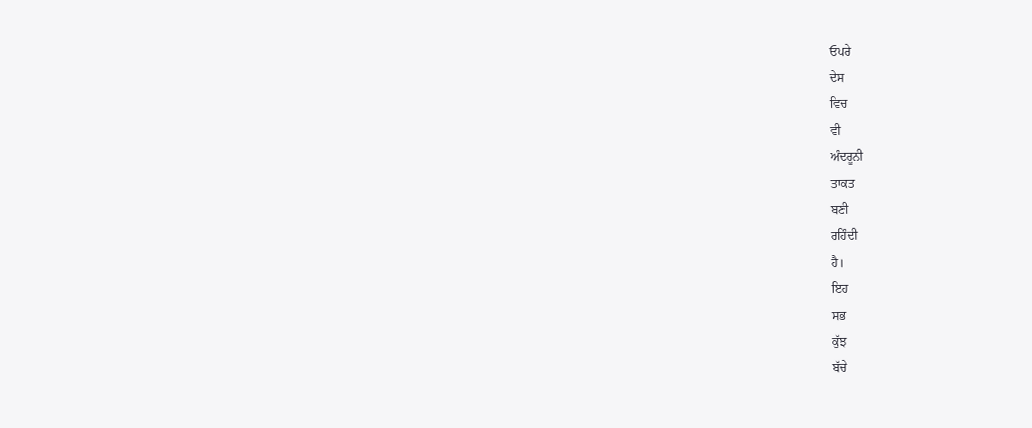ਓਪਰੇ
ਦੇਸ
ਵਿਚ
ਵੀ
ਅੰਦਰੂਨੀ
ਤਾਕਤ
ਬਣੀ
ਰਹਿੰਦੀ
ਹੈ।
ਇਹ
ਸਭ
ਕੁੱਝ
ਬੱਚੇ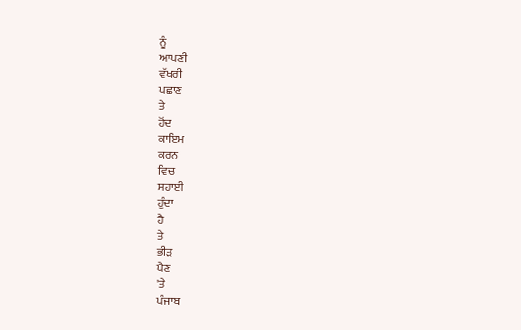ਨੂੰ
ਆਪਣੀ
ਵੱਖਰੀ
ਪਛਾਣ
ਤੇ
ਹੋਂਦ
ਕਾਇਮ
ਕਰਨ
ਵਿਚ
ਸਹਾਈ
ਹੁੰਦਾ
ਹੈ
ਤੇ
ਭੀੜ
ਪੈਣ
'ਤੇ
ਪੰਜਾਬ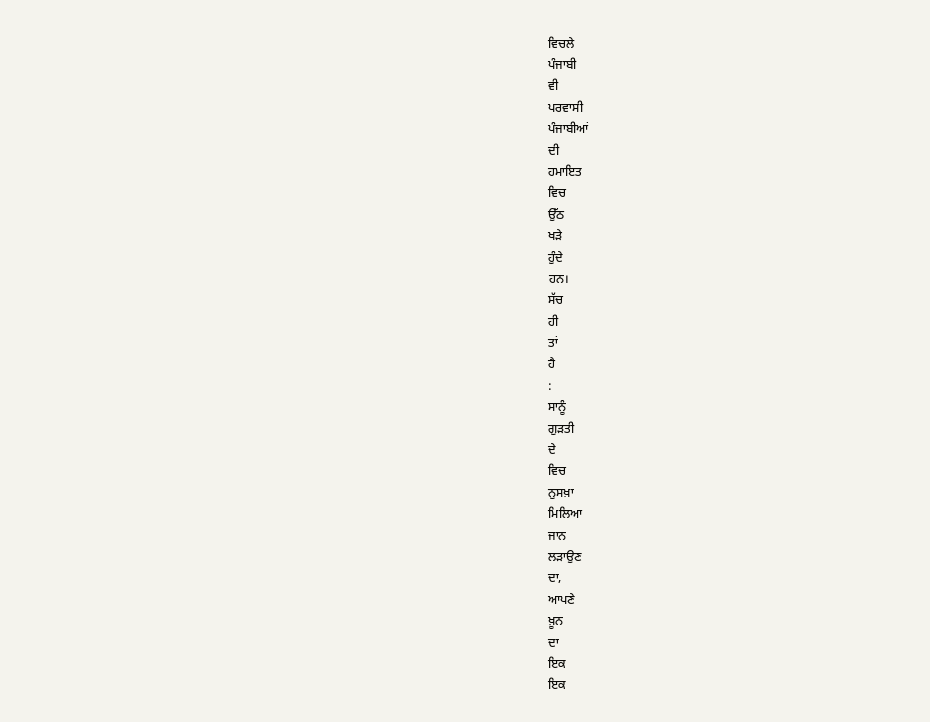ਵਿਚਲੇ
ਪੰਜਾਬੀ
ਵੀ
ਪਰਵਾਸੀ
ਪੰਜਾਬੀਆਂ
ਦੀ
ਹਮਾਇਤ
ਵਿਚ
ਉੱਠ
ਖੜੇ
ਹੁੰਦੇ
ਹਨ।
ਸੱਚ
ਹੀ
ਤਾਂ
ਹੈ
:
ਸਾਨੂੰ
ਗੁੜਤੀ
ਦੇ
ਵਿਚ
ਨੁਸਖ਼ਾ
ਮਿਲਿਆ
ਜਾਨ
ਲੜਾਉਣ
ਦਾ,
ਆਪਣੇ
ਖ਼ੂਨ
ਦਾ
ਇਕ
ਇਕ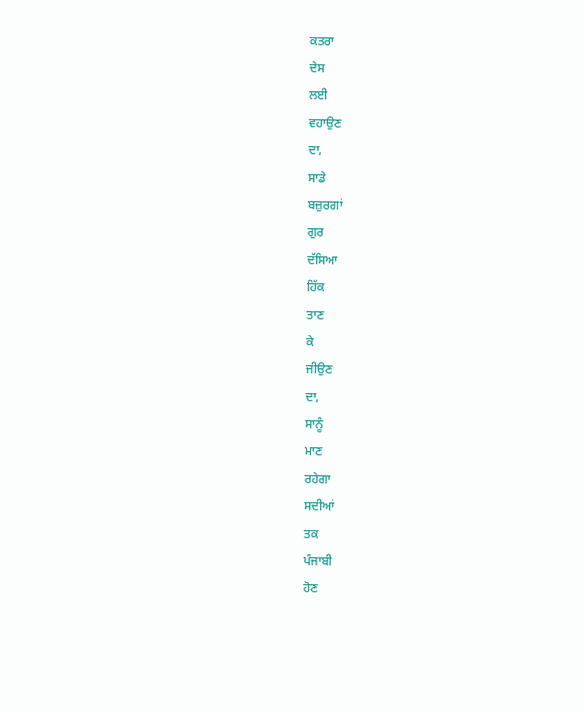ਕਤਰਾ
ਦੇਸ
ਲਈ
ਵਹਾਉਣ
ਦਾ,
ਸਾਡੇ
ਬਜ਼ੁਰਗਾਂ
ਗੁਰ
ਦੱਸਿਆ
ਹਿੱਕ
ਤਾਣ
ਕੇ
ਜੀਉਣ
ਦਾ,
ਸਾਨੂੰ
ਮਾਣ
ਰਹੇਗਾ
ਸਦੀਆਂ
ਤਕ
ਪੰਜਾਬੀ
ਹੋਣ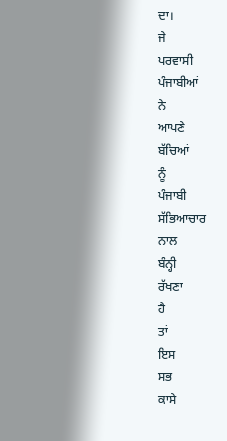ਦਾ।
ਜੇ
ਪਰਵਾਸੀ
ਪੰਜਾਬੀਆਂ
ਨੇ
ਆਪਣੇ
ਬੱਚਿਆਂ
ਨੂੰ
ਪੰਜਾਬੀ
ਸੱਭਿਆਚਾਰ
ਨਾਲ
ਬੰਨ੍ਹੀ
ਰੱਖਣਾ
ਹੈ
ਤਾਂ
ਇਸ
ਸਭ
ਕਾਸੇ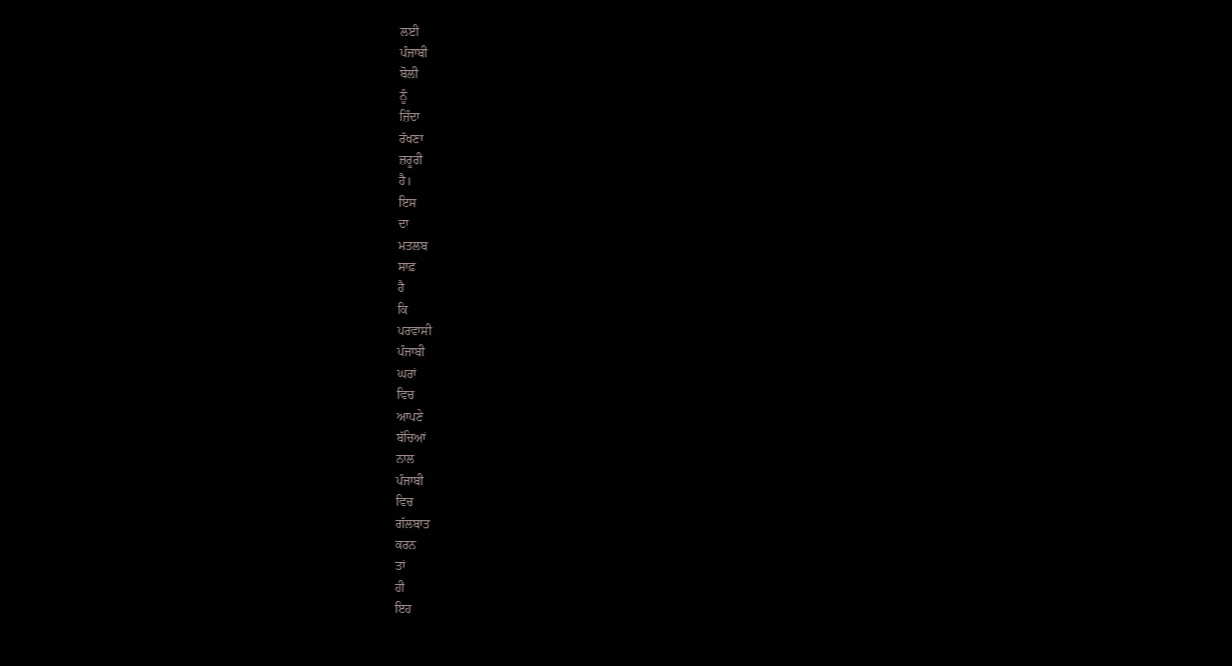ਲਈ
ਪੰਜਾਬੀ
ਬੋਲੀ
ਨੂੰ
ਜ਼ਿੰਦਾ
ਰੱਖਣਾ
ਜ਼ਰੂਰੀ
ਹੈ।
ਇਸ
ਦਾ
ਮਤਲਬ
ਸਾਫ਼
ਹੈ
ਕਿ
ਪਰਵਾਸੀ
ਪੰਜਾਬੀ
ਘਰਾਂ
ਵਿਚ
ਆਪਣੇ
ਬੱਚਿਆਂ
ਨਾਲ
ਪੰਜਾਬੀ
ਵਿਚ
ਗੱਲਬਾਤ
ਕਰਨ
ਤਾਂ
ਹੀ
ਇਹ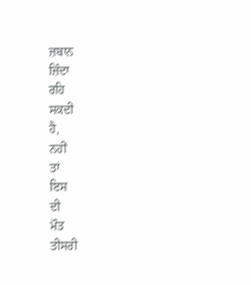ਜ਼ਬਾਨ
ਜ਼ਿੰਦਾ
ਰਹਿ
ਸਕਦੀ
ਹੈ,
ਨਹੀਂ
ਤਾਂ
ਇਸ
ਦੀ
ਮੌਤ
ਤੀਸਰੀ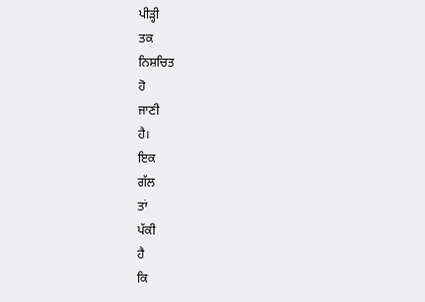ਪੀੜ੍ਹੀ
ਤਕ
ਨਿਸ਼ਚਿਤ
ਹੋ
ਜਾਣੀ
ਹੈ।
ਇਕ
ਗੱਲ
ਤਾਂ
ਪੱਕੀ
ਹੈ
ਕਿ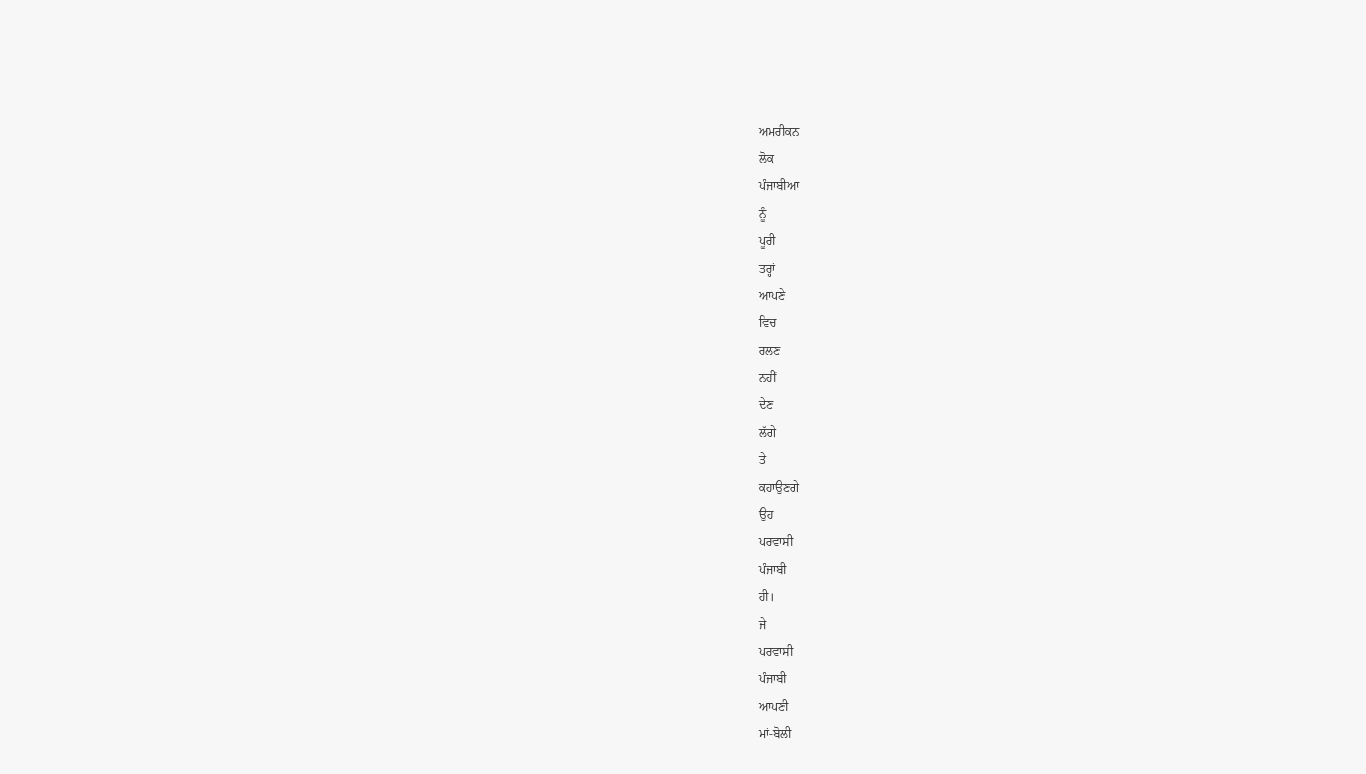ਅਮਰੀਕਨ
ਲੋਕ
ਪੰਜਾਬੀਆ
ਨੂੰ
ਪੂਰੀ
ਤਰ੍ਹਾਂ
ਆਪਣੇ
ਵਿਚ
ਰਲਣ
ਨਹੀਂ
ਦੇਣ
ਲੱਗੇ
ਤੇ
ਕਹਾਉਣਗੇ
ਉਹ
ਪਰਵਾਸੀ
ਪੰਜਾਬੀ
ਹੀ।
ਜੇ
ਪਰਵਾਸੀ
ਪੰਜਾਬੀ
ਆਪਣੀ
ਮਾਂ-ਬੋਲੀ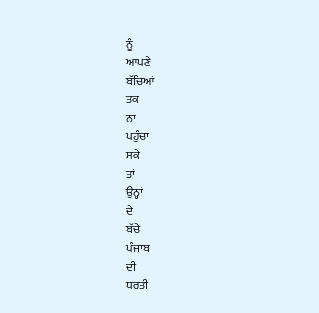ਨੂੰ
ਆਪਣੇ
ਬੱਚਿਆਂ
ਤਕ
ਨਾ
ਪਹੁੰਚਾ
ਸਕੇ
ਤਾਂ
ਉਨ੍ਹਾਂ
ਦੇ
ਬੱਚੇ
ਪੰਜਾਬ
ਦੀ
ਧਰਤੀ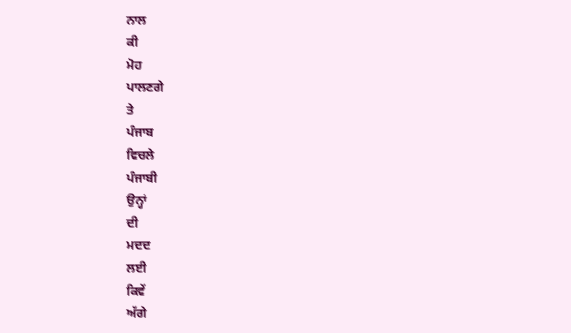ਨਾਲ
ਕੀ
ਮੋਹ
ਪਾਲਣਗੇ
ਤੇ
ਪੰਜਾਬ
ਵਿਚਲੇ
ਪੰਜਾਬੀ
ਉਨ੍ਹਾਂ
ਦੀ
ਮਦਦ
ਲਈ
ਕਿਵੇਂ
ਅੱਗੇ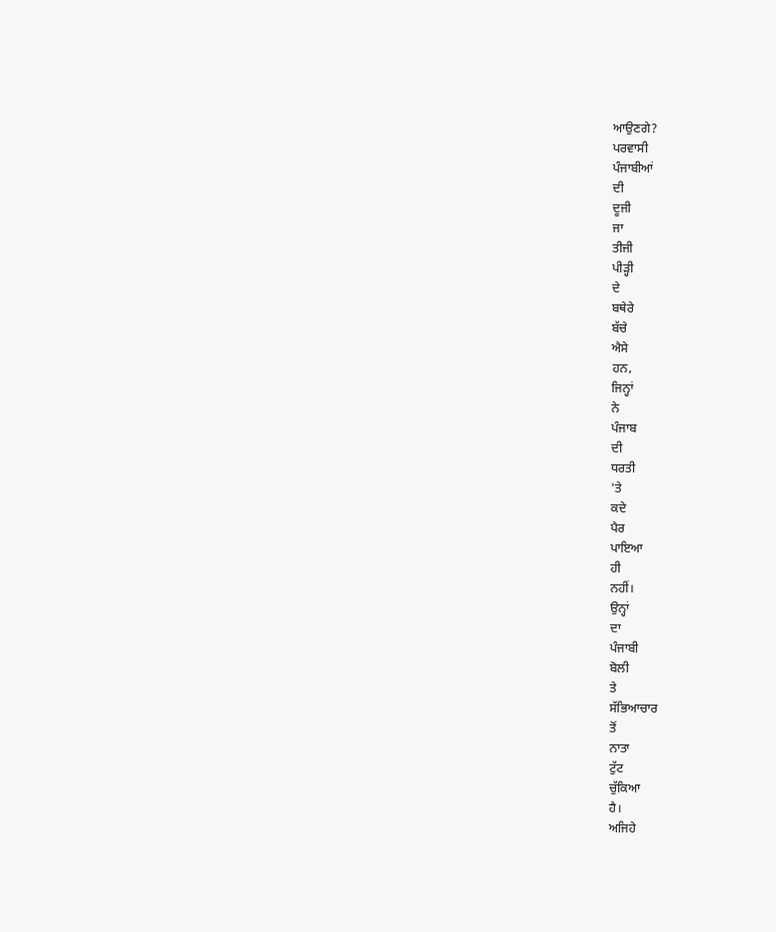ਆਉਣਗੇ?
ਪਰਵਾਸੀ
ਪੰਜਾਬੀਆਂ
ਦੀ
ਦੂਜੀ
ਜਾ
ਤੀਜੀ
ਪੀੜ੍ਹੀ
ਦੇ
ਬਥੇਰੇ
ਬੱਚੇ
ਐਸੇ
ਹਨ,
ਜਿਨ੍ਹਾਂ
ਨੇ
ਪੰਜਾਬ
ਦੀ
ਧਰਤੀ
'ਤੇ
ਕਦੇ
ਪੈਰ
ਪਾਇਆ
ਹੀ
ਨਹੀਂ।
ਉਨ੍ਹਾਂ
ਦਾ
ਪੰਜਾਬੀ
ਬੋਲੀ
ਤੇ
ਸੱਭਿਆਚਾਰ
ਤੋਂ
ਨਾਤਾ
ਟੁੱਟ
ਚੁੱਕਿਆ
ਹੈ।
ਅਜਿਹੇ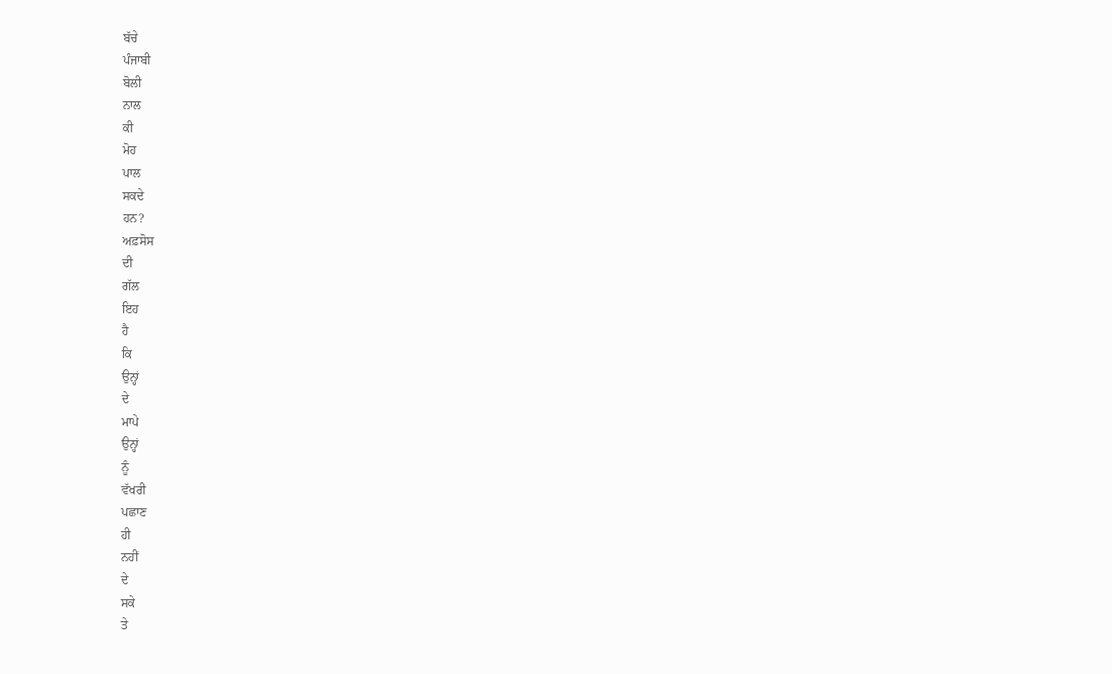ਬੱਚੇ
ਪੰਜਾਬੀ
ਬੋਲੀ
ਨਾਲ
ਕੀ
ਮੋਹ
ਪਾਲ
ਸਕਦੇ
ਹਨ?
ਅਫ਼ਸੋਸ
ਦੀ
ਗੱਲ
ਇਹ
ਹੈ
ਕਿ
ਉਨ੍ਹਾਂ
ਦੇ
ਮਾਪੇ
ਉਨ੍ਹਾਂ
ਨੂੰ
ਵੱਖਰੀ
ਪਛਾਣ
ਹੀ
ਨਹੀਂ
ਦੇ
ਸਕੇ
ਤੇ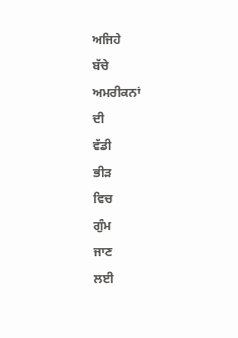ਅਜਿਹੇ
ਬੱਚੇ
ਅਮਰੀਕਨਾਂ
ਦੀ
ਵੱਡੀ
ਭੀੜ
ਵਿਚ
ਗੁੰਮ
ਜਾਣ
ਲਈ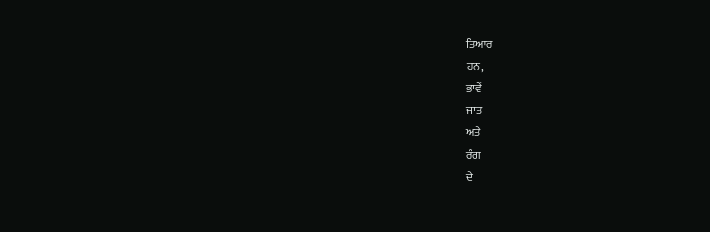ਤਿਆਰ
ਹਨ,
ਭਾਵੇਂ
ਜਾਤ
ਅਤੇ
ਰੰਗ
ਦੇ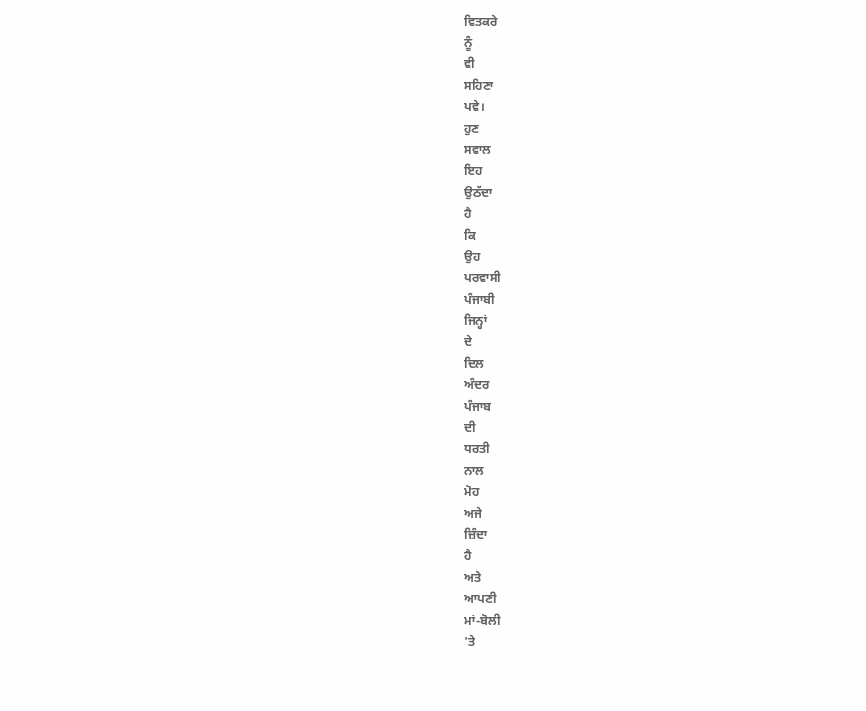ਵਿਤਕਰੇ
ਨੂੰ
ਵੀ
ਸਹਿਣਾ
ਪਵੇ।
ਹੁਣ
ਸਵਾਲ
ਇਹ
ਉਠੱਦਾ
ਹੈ
ਕਿ
ਉਹ
ਪਰਵਾਸੀ
ਪੰਜਾਬੀ
ਜਿਨ੍ਹਾਂ
ਦੇ
ਦਿਲ
ਅੰਦਰ
ਪੰਜਾਬ
ਦੀ
ਧਰਤੀ
ਨਾਲ
ਮੋਹ
ਅਜੇ
ਜ਼ਿੰਦਾ
ਹੈ
ਅਤੇ
ਆਪਣੀ
ਮਾਂ-ਬੋਲੀ
'ਤੇ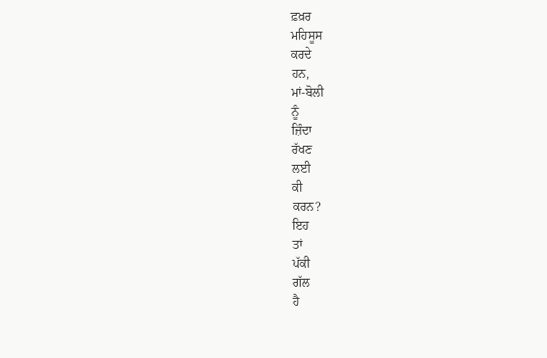ਫ਼ਖ਼ਰ
ਮਹਿਸੂਸ
ਕਰਦੇ
ਹਨ,
ਮਾਂ-ਬੋਲੀ
ਨੂੰ
ਜ਼ਿੰਦਾ
ਰੱਖਣ
ਲਈ
ਕੀ
ਕਰਨ?
ਇਹ
ਤਾਂ
ਪੱਕੀ
ਗੱਲ
ਹੈ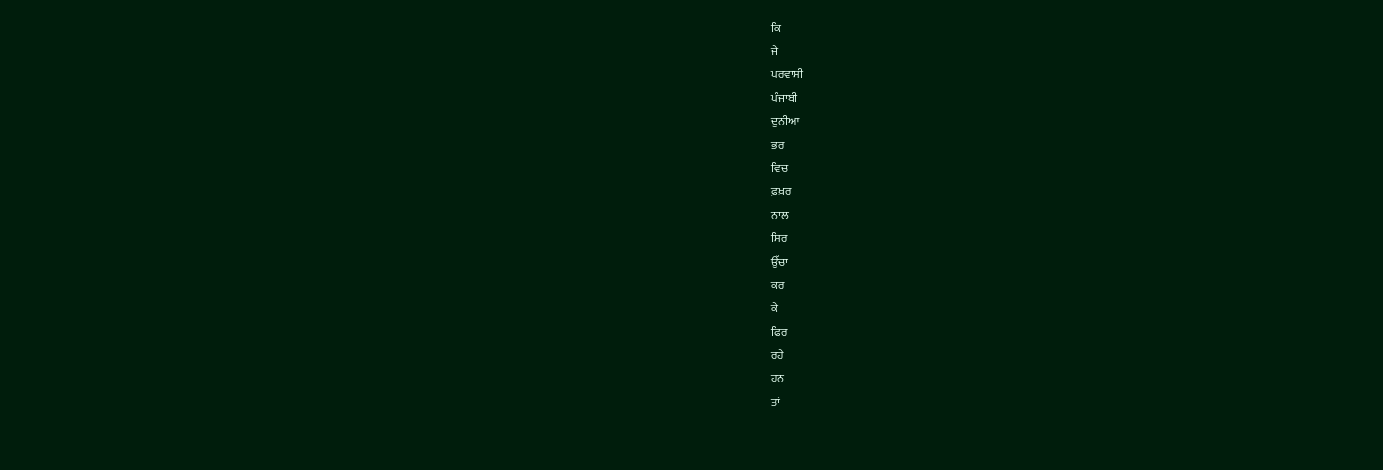ਕਿ
ਜੇ
ਪਰਵਾਸੀ
ਪੰਜਾਬੀ
ਦੁਨੀਆ
ਭਰ
ਵਿਚ
ਫ਼ਖ਼ਰ
ਨਾਲ
ਸਿਰ
ਉੱਚਾ
ਕਰ
ਕੇ
ਫਿਰ
ਰਹੇ
ਹਨ
ਤਾਂ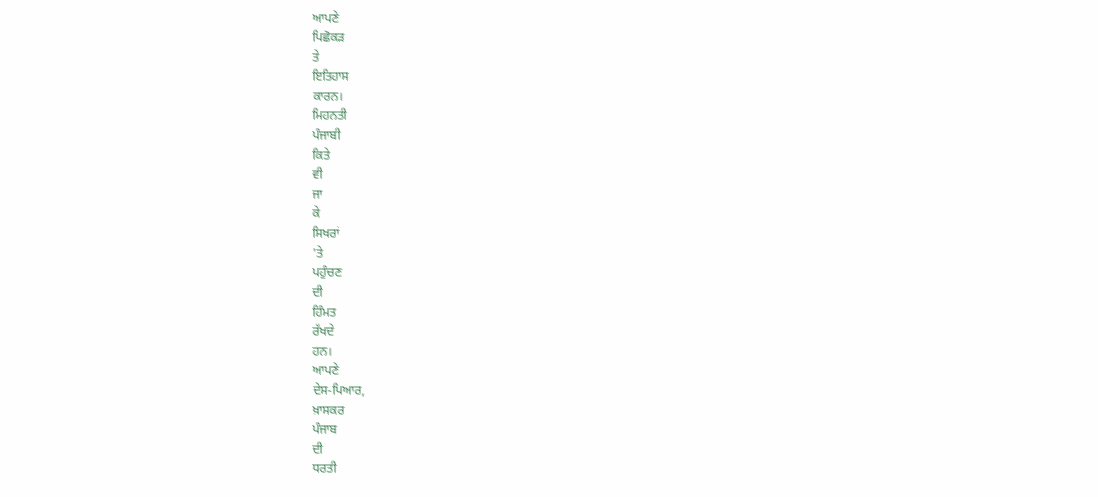ਆਪਣੇ
ਪਿਛੋਕੜ
ਤੇ
ਇਤਿਹਾਸ
ਕਾਰਨ।
ਮਿਹਨਤੀ
ਪੰਜਾਬੀ
ਕਿਤੇ
ਵੀ
ਜਾ
ਕੇ
ਸਿਖਰਾਂ
'ਤੇ
ਪਹੁੰਚਣ
ਦੀ
ਹਿੰਮਤ
ਰੱਖਦੇ
ਹਨ।
ਆਪਣੇ
ਦੇਸ-ਪਿਆਰ,
ਖ਼ਾਸਕਰ
ਪੰਜਾਬ
ਦੀ
ਧਰਤੀ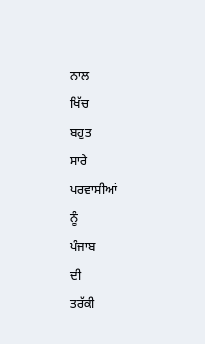ਨਾਲ
ਖਿੱਚ
ਬਹੁਤ
ਸਾਰੇ
ਪਰਵਾਸੀਆਂ
ਨੂੰ
ਪੰਜਾਬ
ਦੀ
ਤਰੱਕੀ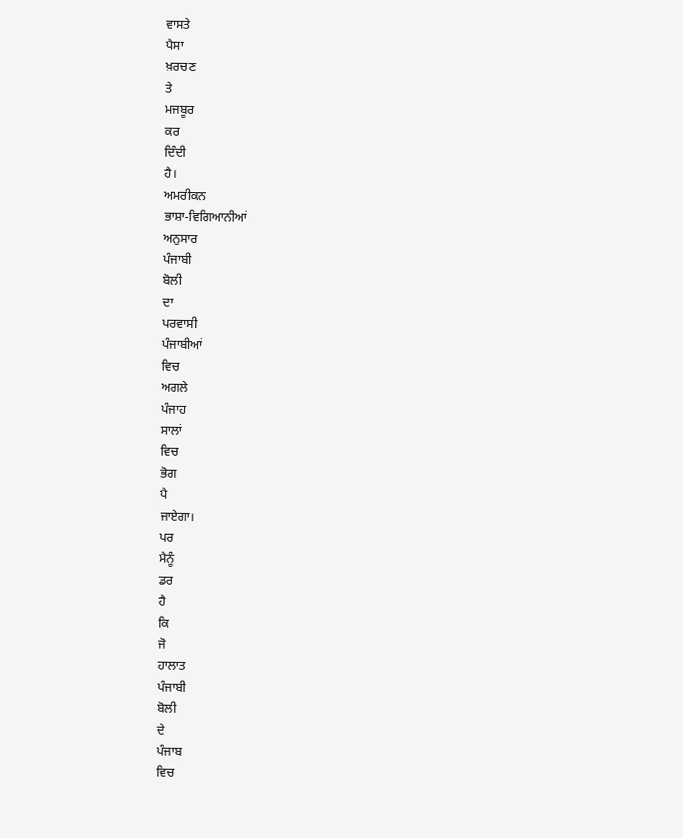ਵਾਸਤੇ
ਪੈਸਾ
ਖ਼ਰਚਣ
ਤੇ
ਮਜਬੂਰ
ਕਰ
ਦਿੰਦੀ
ਹੈ।
ਅਮਰੀਕਨ
ਭਾਸ਼ਾ-ਵਿਗਿਆਨੀਆਂ
ਅਨੁਸਾਰ
ਪੰਜਾਬੀ
ਬੋਲੀ
ਦਾ
ਪਰਵਾਸੀ
ਪੰਜਾਬੀਆਂ
ਵਿਚ
ਅਗਲੇ
ਪੰਜਾਹ
ਸਾਲਾਂ
ਵਿਚ
ਭੋਗ
ਪੈ
ਜਾਏਗਾ।
ਪਰ
ਮੈਨੂੰ
ਡਰ
ਹੈ
ਕਿ
ਜੋ
ਹਾਲਾਤ
ਪੰਜਾਬੀ
ਬੋਲੀ
ਦੇ
ਪੰਜਾਬ
ਵਿਚ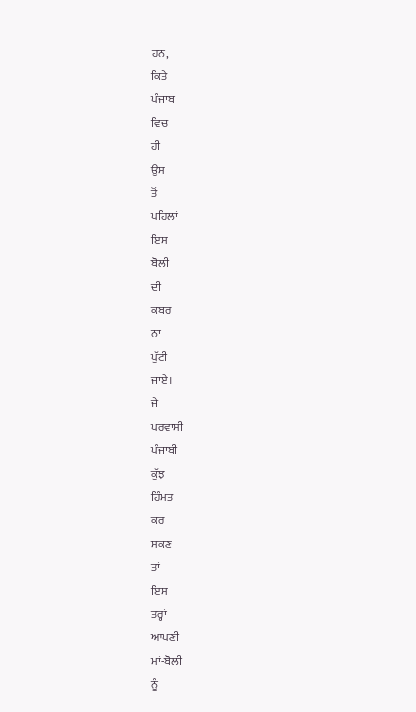ਹਨ,
ਕਿਤੇ
ਪੰਜਾਬ
ਵਿਚ
ਹੀ
ਉਸ
ਤੋਂ
ਪਹਿਲਾਂ
ਇਸ
ਬੋਲੀ
ਦੀ
ਕਬਰ
ਨਾ
ਪੁੱਟੀ
ਜਾਏ।
ਜੇ
ਪਰਵਾਸੀ
ਪੰਜਾਬੀ
ਕੁੱਝ
ਹਿੰਮਤ
ਕਰ
ਸਕਣ
ਤਾਂ
ਇਸ
ਤਰ੍ਹਾਂ
ਆਪਣੀ
ਮਾਂ-ਬੋਲੀ
ਨੂੰ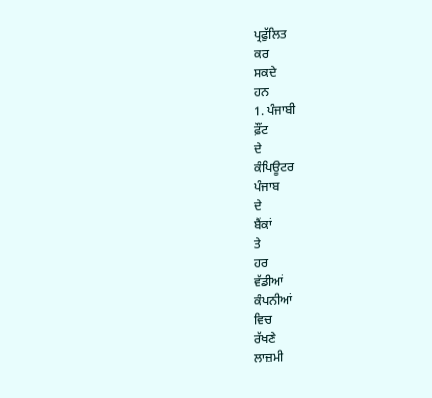ਪ੍ਰਫੁੱਲਿਤ
ਕਰ
ਸਕਦੇ
ਹਨ
1. ਪੰਜਾਬੀ
ਫ਼ੌਂਟ
ਦੇ
ਕੰਪਿਊਟਰ
ਪੰਜਾਬ
ਦੇ
ਬੈਂਕਾਂ
ਤੇ
ਹਰ
ਵੱਡੀਆਂ
ਕੰਪਨੀਆਂ
ਵਿਚ
ਰੱਖਣੇ
ਲਾਜ਼ਮੀ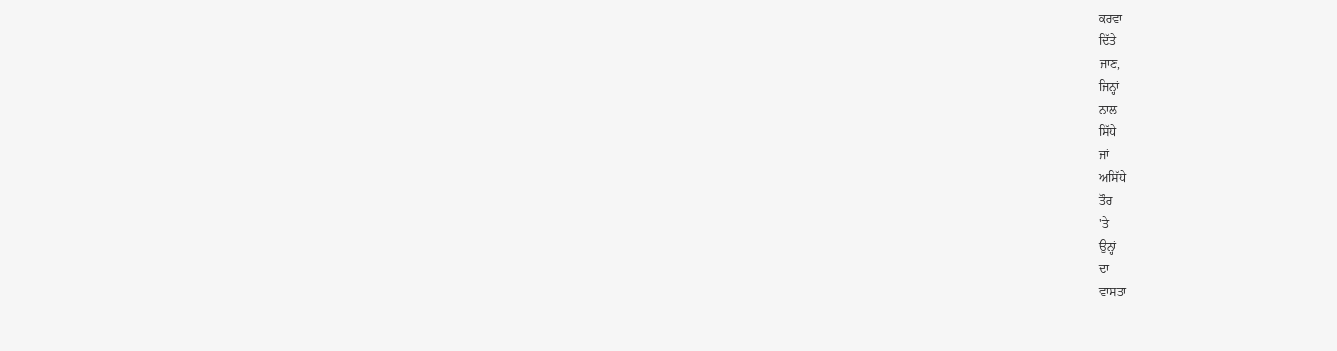ਕਰਵਾ
ਦਿੱਤੇ
ਜਾਣ,
ਜਿਨ੍ਹਾਂ
ਨਾਲ
ਸਿੱਧੇ
ਜਾਂ
ਅਸਿੱਧੇ
ਤੌਰ
'ਤੇ
ਉਨ੍ਹਾਂ
ਦਾ
ਵਾਸਤਾ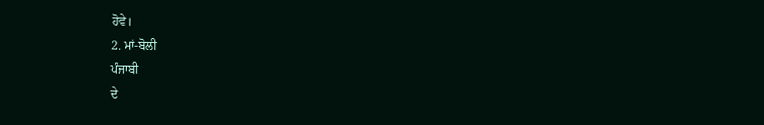ਹੋਵੇ।
2. ਮਾਂ-ਬੋਲੀ
ਪੰਜਾਬੀ
ਦੇ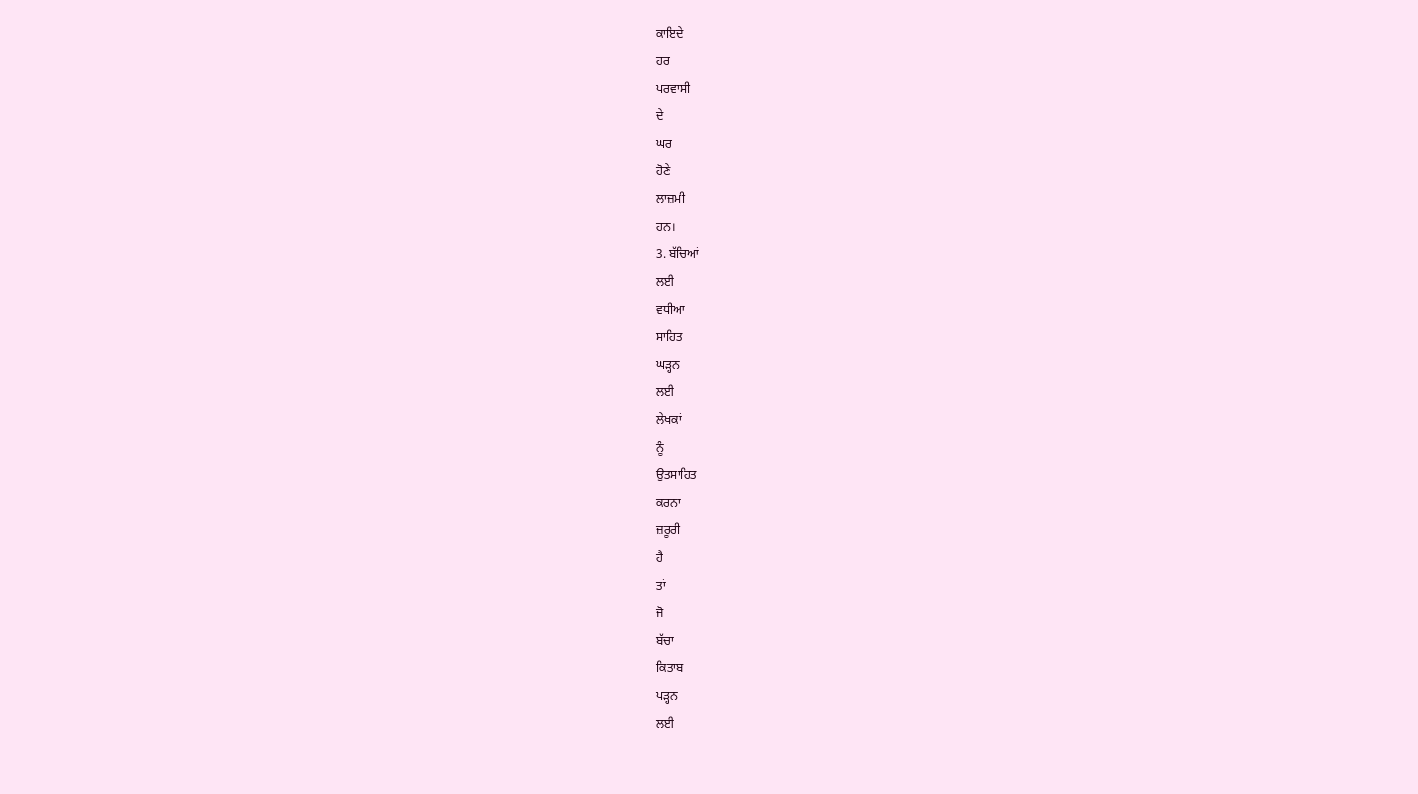ਕਾਇਦੇ
ਹਰ
ਪਰਵਾਸੀ
ਦੇ
ਘਰ
ਹੋਣੇ
ਲਾਜ਼ਮੀ
ਹਨ।
3. ਬੱਚਿਆਂ
ਲਈ
ਵਧੀਆ
ਸਾਹਿਤ
ਘੜ੍ਹਨ
ਲਈ
ਲੇਖਕਾਂ
ਨੂੰ
ਉਤਸਾਹਿਤ
ਕਰਨਾ
ਜ਼ਰੂਰੀ
ਹੈ
ਤਾਂ
ਜੋ
ਬੱਚਾ
ਕਿਤਾਬ
ਪੜ੍ਹਨ
ਲਈ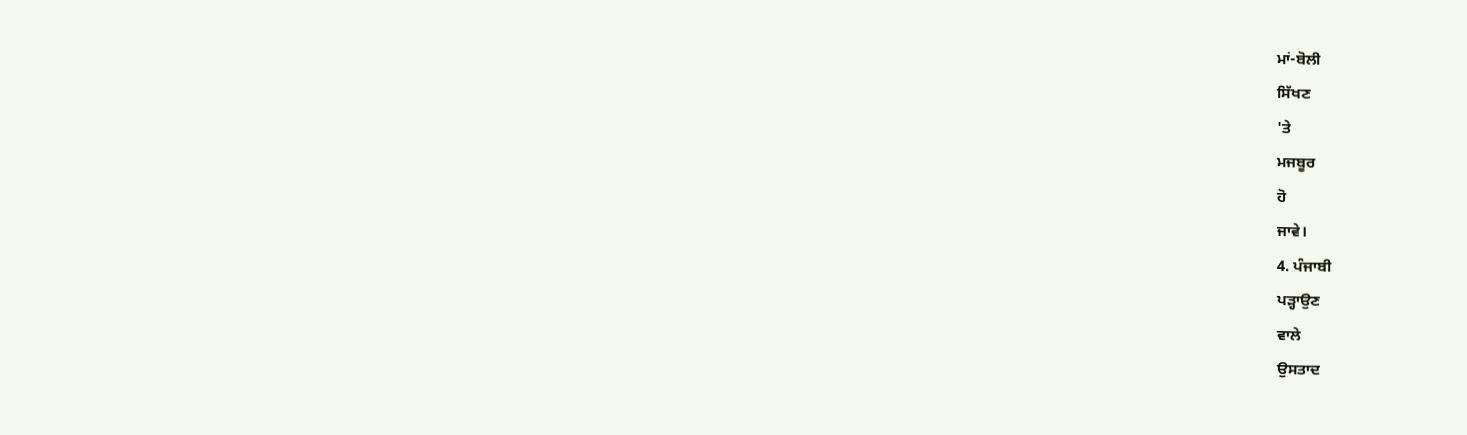ਮਾਂ-ਬੋਲੀ
ਸਿੱਖਣ
'ਤੇ
ਮਜਬੂਰ
ਹੋ
ਜਾਵੇ।
4. ਪੰਜਾਬੀ
ਪੜ੍ਹਾਉਣ
ਵਾਲੇ
ਉਸਤਾਦ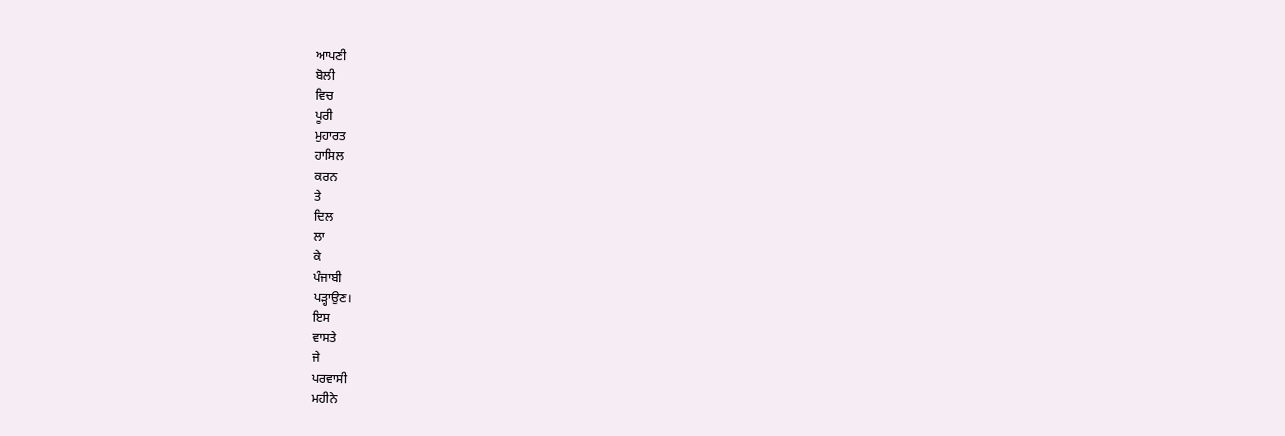ਆਪਣੀ
ਬੋਲੀ
ਵਿਚ
ਪੂਰੀ
ਮੁਹਾਰਤ
ਹਾਸਿਲ
ਕਰਨ
ਤੇ
ਦਿਲ
ਲਾ
ਕੇ
ਪੰਜਾਬੀ
ਪੜ੍ਹਾਉਣ।
ਇਸ
ਵਾਸਤੇ
ਜੇ
ਪਰਵਾਸੀ
ਮਹੀਨੇ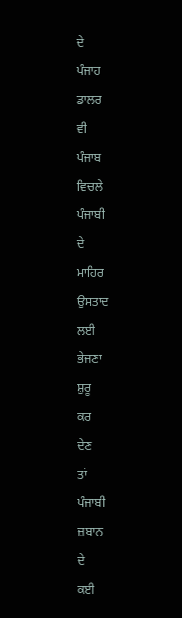ਦੇ
ਪੰਜਾਹ
ਡਾਲਰ
ਵੀ
ਪੰਜਾਬ
ਵਿਚਲੇ
ਪੰਜਾਬੀ
ਦੇ
ਮਾਹਿਰ
ਉਸਤਾਦ
ਲਈ
ਭੇਜਣਾ
ਸ਼ੁਰੂ
ਕਰ
ਦੇਣ
ਤਾਂ
ਪੰਜਾਬੀ
ਜ਼ਬਾਨ
ਦੇ
ਕਈ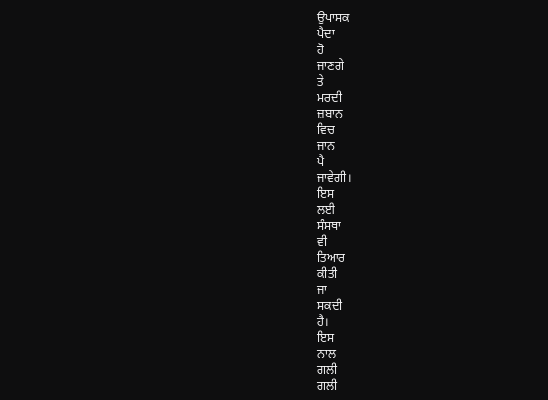ਉਪਾਸਕ
ਪੈਦਾ
ਹੋ
ਜਾਣਗੇ
ਤੇ
ਮਰਦੀ
ਜ਼ਬਾਨ
ਵਿਚ
ਜਾਨ
ਪੈ
ਜਾਵੇਗੀ।
ਇਸ
ਲਈ
ਸੰਸਥਾ
ਵੀ
ਤਿਆਰ
ਕੀਤੀ
ਜਾ
ਸਕਦੀ
ਹੈ।
ਇਸ
ਨਾਲ
ਗਲੀ
ਗਲੀ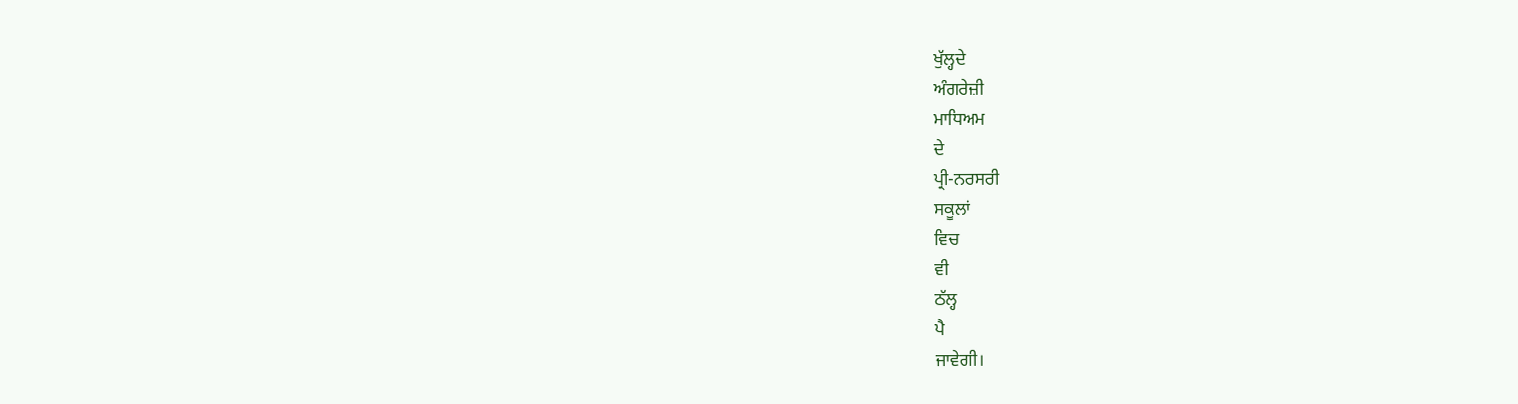ਖੁੱਲ੍ਹਦੇ
ਅੰਗਰੇਜ਼ੀ
ਮਾਧਿਅਮ
ਦੇ
ਪ੍ਰੀ-ਨਰਸਰੀ
ਸਕੂਲਾਂ
ਵਿਚ
ਵੀ
ਠੱਲ੍ਹ
ਪੈ
ਜਾਵੇਗੀ।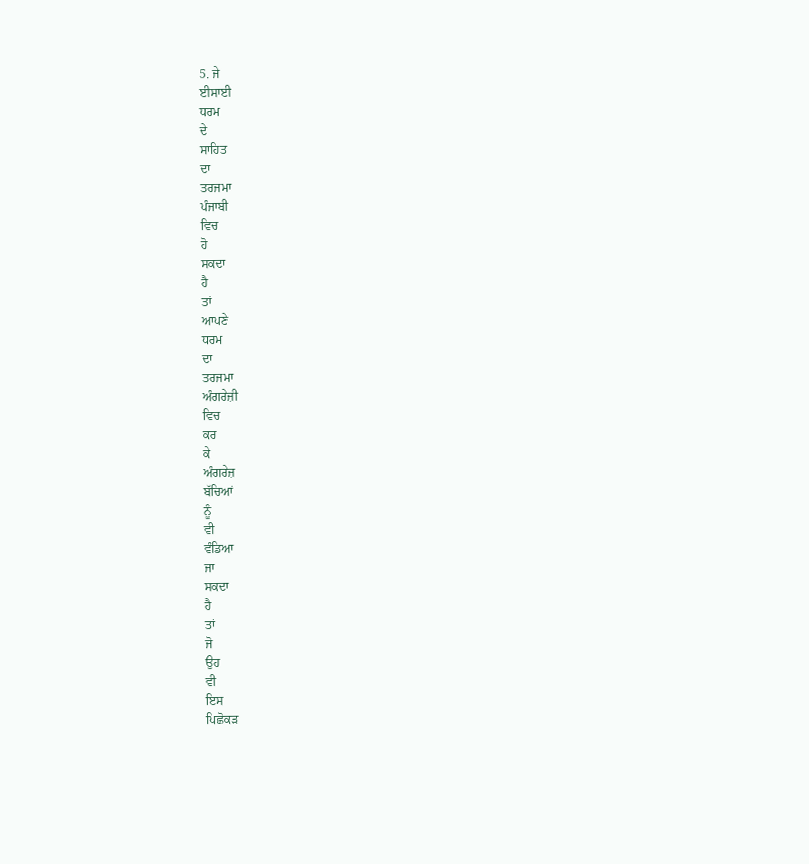5. ਜੇ
ਈਸਾਈ
ਧਰਮ
ਦੇ
ਸਾਹਿਤ
ਦਾ
ਤਰਜਮਾ
ਪੰਜਾਬੀ
ਵਿਚ
ਹੋ
ਸਕਦਾ
ਹੈ
ਤਾਂ
ਆਪਣੇ
ਧਰਮ
ਦਾ
ਤਰਜਮਾ
ਅੰਗਰੇਜ਼ੀ
ਵਿਚ
ਕਰ
ਕੇ
ਅੰਗਰੇਜ਼
ਬੱਚਿਆਂ
ਨੂੰ
ਵੀ
ਵੰਡਿਆ
ਜਾ
ਸਕਦਾ
ਹੈ
ਤਾਂ
ਜੋ
ਉਹ
ਵੀ
ਇਸ
ਪਿਛੋਕੜ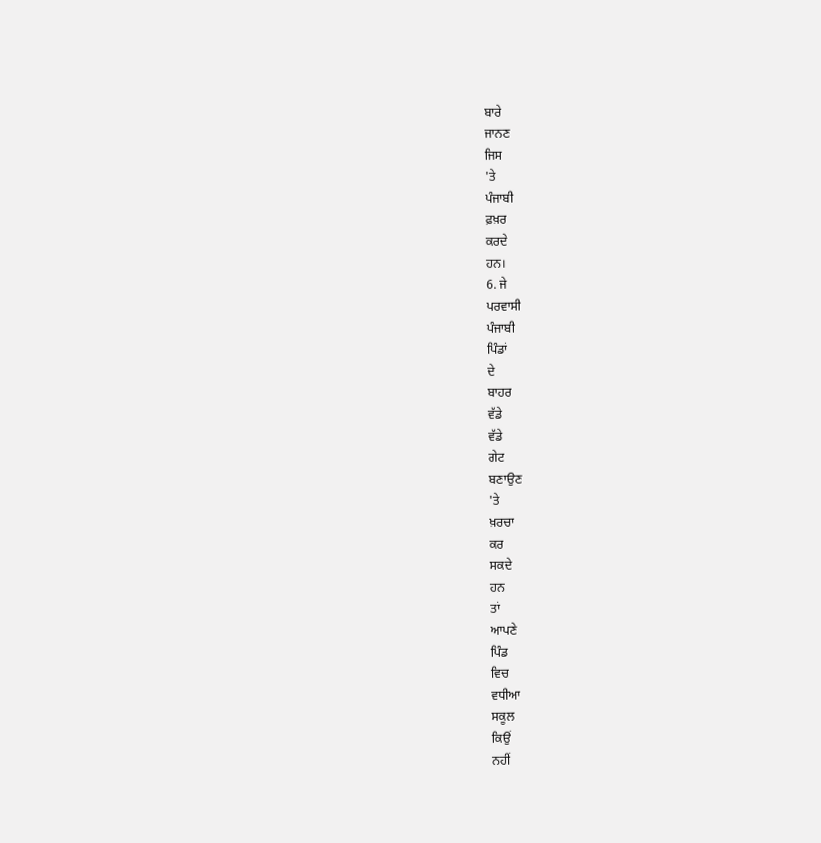ਬਾਰੇ
ਜਾਨਣ
ਜਿਸ
'ਤੇ
ਪੰਜਾਬੀ
ਫ਼ਖ਼ਰ
ਕਰਦੇ
ਹਨ।
6. ਜੇ
ਪਰਵਾਸੀ
ਪੰਜਾਬੀ
ਪਿੰਡਾਂ
ਦੇ
ਬਾਹਰ
ਵੱਡੇ
ਵੱਡੇ
ਗੇਟ
ਬਣਾਉਣ
'ਤੇ
ਖ਼ਰਚਾ
ਕਰ
ਸਕਦੇ
ਹਨ
ਤਾਂ
ਆਪਣੇ
ਪਿੰਡ
ਵਿਚ
ਵਧੀਆ
ਸਕੂਲ
ਕਿਉਂ
ਨਹੀਂ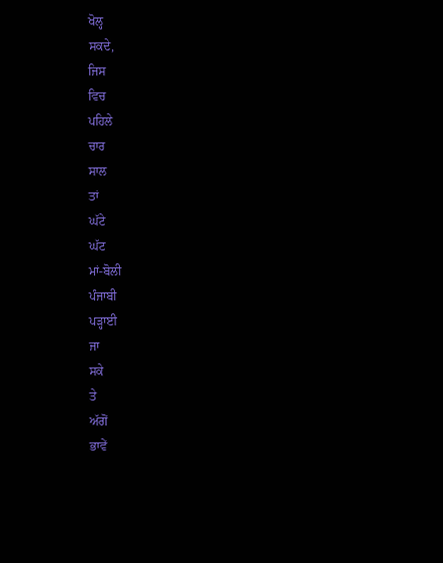ਖੋਲ੍ਹ
ਸਕਦੇ,
ਜਿਸ
ਵਿਚ
ਪਹਿਲੇ
ਚਾਰ
ਸਾਲ
ਤਾਂ
ਘੱਟੇ
ਘੱਟ
ਮਾਂ-ਬੋਲੀ
ਪੰਜਾਬੀ
ਪੜ੍ਹਾਈ
ਜਾ
ਸਕੇ
ਤੇ
ਅੱਗੋਂ
ਭਾਵੇਂ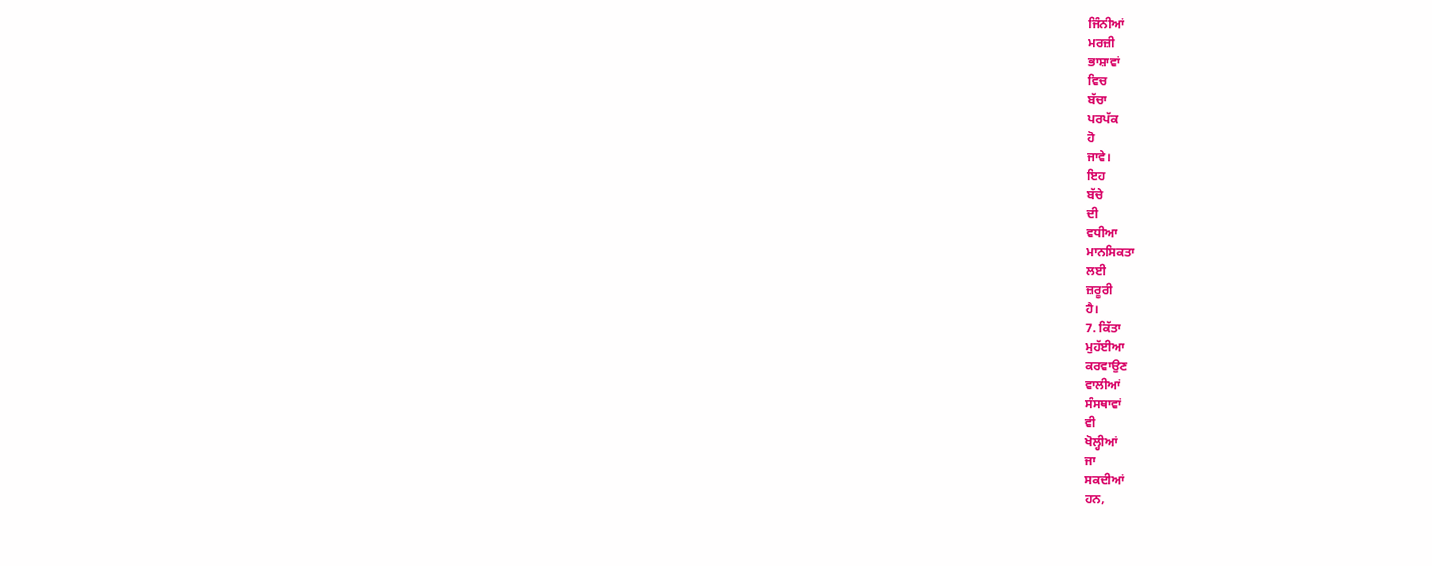ਜਿੰਨੀਆਂ
ਮਰਜ਼ੀ
ਭਾਸ਼ਾਵਾਂ
ਵਿਚ
ਬੱਚਾ
ਪਰਪੱਕ
ਹੋ
ਜਾਵੇ।
ਇਹ
ਬੱਚੇ
ਦੀ
ਵਧੀਆ
ਮਾਨਸਿਕਤਾ
ਲਈ
ਜ਼ਰੂਰੀ
ਹੈ।
7. ਕਿੱਤਾ
ਮੁਹੱਈਆ
ਕਰਵਾਉਣ
ਵਾਲੀਆਂ
ਸੰਸਥਾਵਾਂ
ਵੀ
ਖੋਲ੍ਹੀਆਂ
ਜਾ
ਸਕਦੀਆਂ
ਹਨ,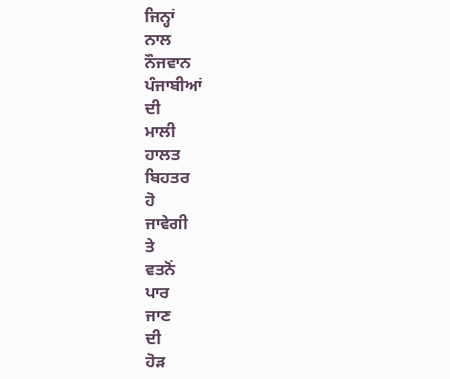ਜਿਨ੍ਹਾਂ
ਨਾਲ
ਨੌਜਵਾਨ
ਪੰਜਾਬੀਆਂ
ਦੀ
ਮਾਲੀ
ਹਾਲਤ
ਬਿਹਤਰ
ਹੋ
ਜਾਵੇਗੀ
ਤੇ
ਵਤਨੋਂ
ਪਾਰ
ਜਾਣ
ਦੀ
ਹੋੜ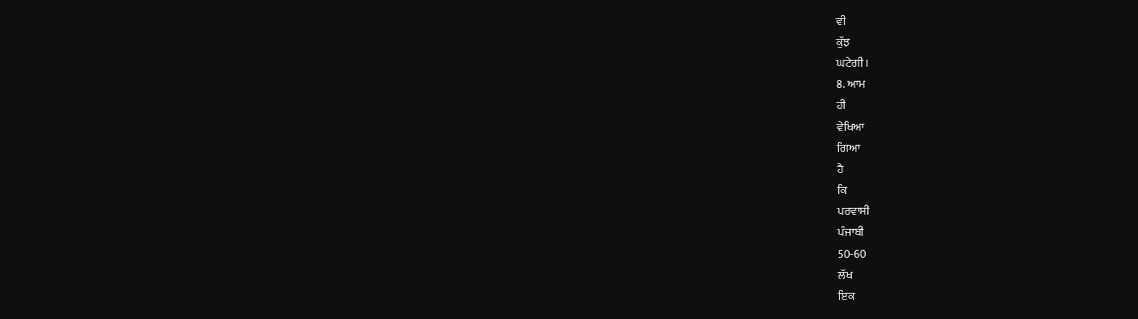ਵੀ
ਕੁੱਝ
ਘਟੇਗੀ।
8. ਆਮ
ਹੀ
ਵੇਖਿਆ
ਗਿਆ
ਹੈ
ਕਿ
ਪਰਵਾਸੀ
ਪੰਜਾਬੀ
50-60
ਲੱਖ
ਇਕ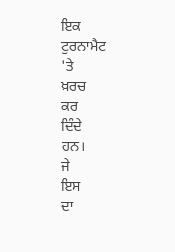ਇਕ
ਟੁਰਨਾਮੈਟ
'ਤੇ
ਖ਼ਰਚ
ਕਰ
ਦਿੰਦੇ
ਹਨ।
ਜੇ
ਇਸ
ਦਾ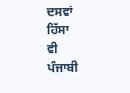ਦਸਵਾਂ
ਹਿੱਸਾ
ਵੀ
ਪੰਜਾਬੀ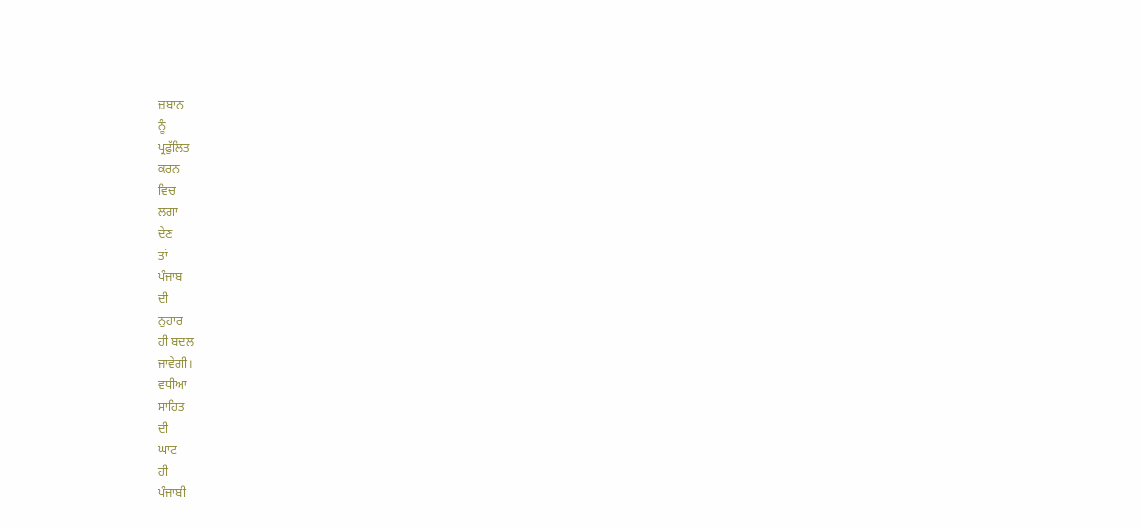ਜ਼ਬਾਨ
ਨੂੰ
ਪ੍ਰਫੁੱਲਿਤ
ਕਰਨ
ਵਿਚ
ਲਗਾ
ਦੇਣ
ਤਾਂ
ਪੰਜਾਬ
ਦੀ
ਨੁਹਾਰ
ਹੀ ਬਦਲ
ਜਾਵੇਗੀ।
ਵਧੀਆ
ਸਾਹਿਤ
ਦੀ
ਘਾਟ
ਹੀ
ਪੰਜਾਬੀ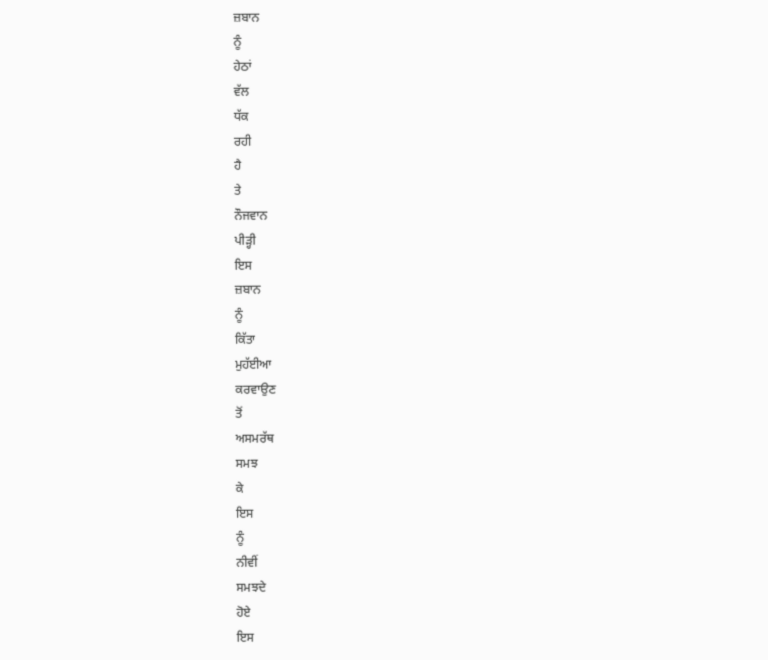ਜ਼ਬਾਨ
ਨੂੰ
ਹੇਠਾਂ
ਵੱਲ
ਧੱਕ
ਰਹੀ
ਹੈ
ਤੇ
ਨੌਜਵਾਨ
ਪੀੜ੍ਹੀ
ਇਸ
ਜ਼ਬਾਨ
ਨੂੰ
ਕਿੱਤਾ
ਮੁਹੱਈਆ
ਕਰਵਾਉਣ
ਤੋਂ
ਅਸਮਰੱਥ
ਸਮਝ
ਕੇ
ਇਸ
ਨੂੰ
ਨੀਵੀਂ
ਸਮਝਦੇ
ਹੋਏ
ਇਸ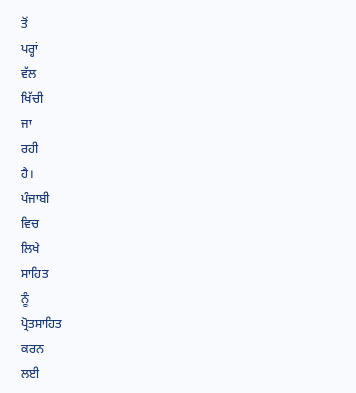ਤੋਂ
ਪਰ੍ਹਾਂ
ਵੱਲ
ਖਿੱਚੀ
ਜਾ
ਰਹੀ
ਹੈ।
ਪੰਜਾਬੀ
ਵਿਚ
ਲਿਖੇ
ਸਾਹਿਤ
ਨੂੰ
ਪ੍ਰੋਤਸਾਹਿਤ
ਕਰਨ
ਲਈ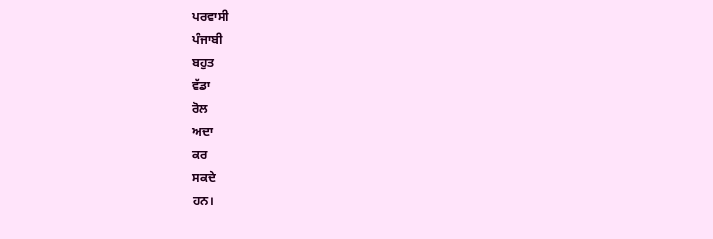ਪਰਵਾਸੀ
ਪੰਜਾਬੀ
ਬਹੁਤ
ਵੱਡਾ
ਰੋਲ
ਅਦਾ
ਕਰ
ਸਕਦੇ
ਹਨ।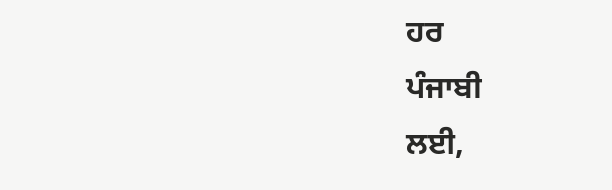ਹਰ
ਪੰਜਾਬੀ
ਲਈ,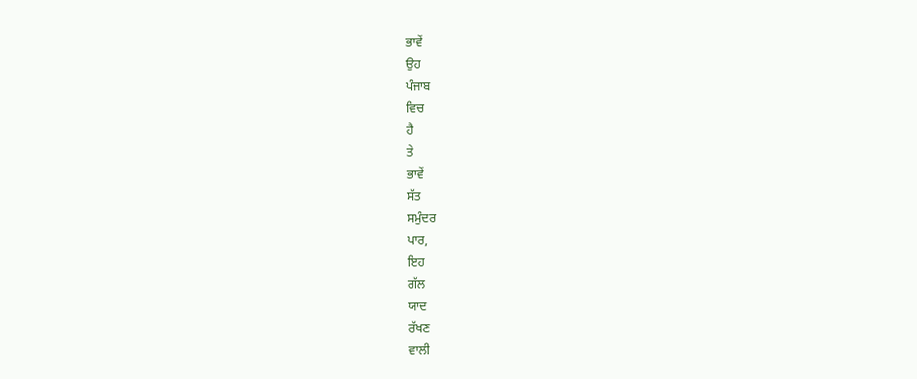ਭਾਵੇਂ
ਉਹ
ਪੰਜਾਬ
ਵਿਚ
ਹੈ
ਤੇ
ਭਾਵੇਂ
ਸੱਤ
ਸਮੁੰਦਰ
ਪਾਰ,
ਇਹ
ਗੱਲ
ਯਾਦ
ਰੱਖਣ
ਵਾਲੀ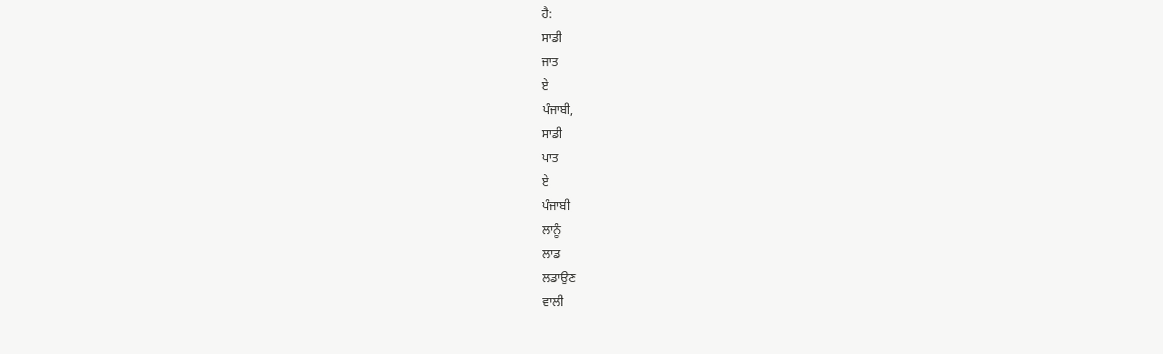ਹੈ:
ਸਾਡੀ
ਜਾਤ
ਏ
ਪੰਜਾਬੀ,
ਸਾਡੀ
ਪਾਤ
ਏ
ਪੰਜਾਬੀ
ਲਾਨੂੰ
ਲਾਡ
ਲਡਾਉਣ
ਵਾਲੀ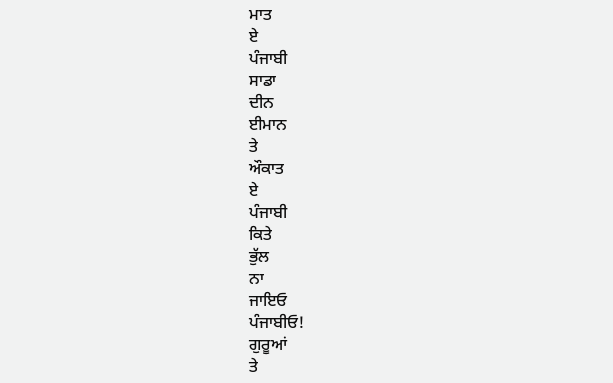ਮਾਤ
ਏ
ਪੰਜਾਬੀ
ਸਾਡਾ
ਦੀਨ
ਈਮਾਨ
ਤੇ
ਔਕਾਤ
ਏ
ਪੰਜਾਬੀ
ਕਿਤੇ
ਭੁੱਲ
ਨਾ
ਜਾਇਓ
ਪੰਜਾਬੀਓ!
ਗੁਰੂਆਂ
ਤੇ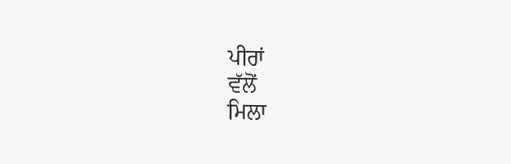ਪੀਰਾਂ
ਵੱਲੋਂ
ਮਿਲਾ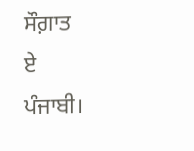ਸੌਗ਼ਾਤ
ਏ
ਪੰਜਾਬੀ।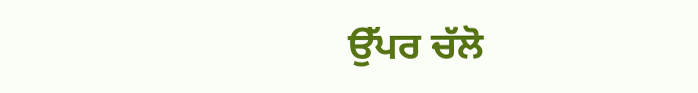ਉੱਪਰ ਚੱਲੋ